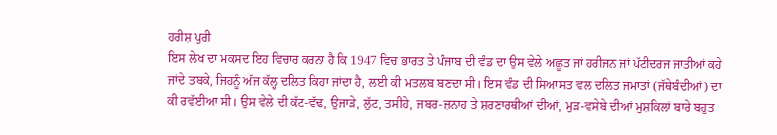ਹਰੀਸ਼ ਪੁਰੀ
ਇਸ ਲੇਖ ਦਾ ਮਕਸਦ ਇਹ ਵਿਚਾਰ ਕਰਨਾ ਹੈ ਕਿ 1947 ਵਿਚ ਭਾਰਤ ਤੇ ਪੰਜਾਬ ਦੀ ਵੰਡ ਦਾ ਉਸ ਵੇਲੇ ਅਛੂਤ ਜਾਂ ਹਰੀਜਨ ਜਾਂ ਪੱਟੀਦਰਜ ਜਾਤੀਆਂ ਕਹੇ ਜਾਂਦੇ ਤਬਕੇ, ਜਿਹਨੂੰ ਅੱਜ ਕੱਲ੍ਹ ਦਲਿਤ ਕਿਹਾ ਜਾਂਦਾ ਹੈ, ਲਈ ਕੀ ਮਤਲਬ ਬਣਦਾ ਸੀ। ਇਸ ਵੰਡ ਦੀ ਸਿਆਸਤ ਵਲ ਦਲਿਤ ਜਮਾਤਾਂ (ਜੱਥੇਬੰਦੀਆਂ) ਦਾ ਕੀ ਰਵੱਈਆ ਸੀ। ਉਸ ਵੇਲੇ ਦੀ ਕੱਟ-ਵੱਢ, ਉਜਾੜੇ, ਲੁੱਟ, ਤਸੀਹੇ, ਜਬਰ-ਜ਼ਨਾਹ ਤੇ ਸ਼ਰਣਾਰਥੀਆਂ ਦੀਆਂ, ਮੁੜ-ਵਸੇਬੇ ਦੀਆਂ ਮੁਸ਼ਕਿਲਾਂ ਬਾਰੇ ਬਹੁਤ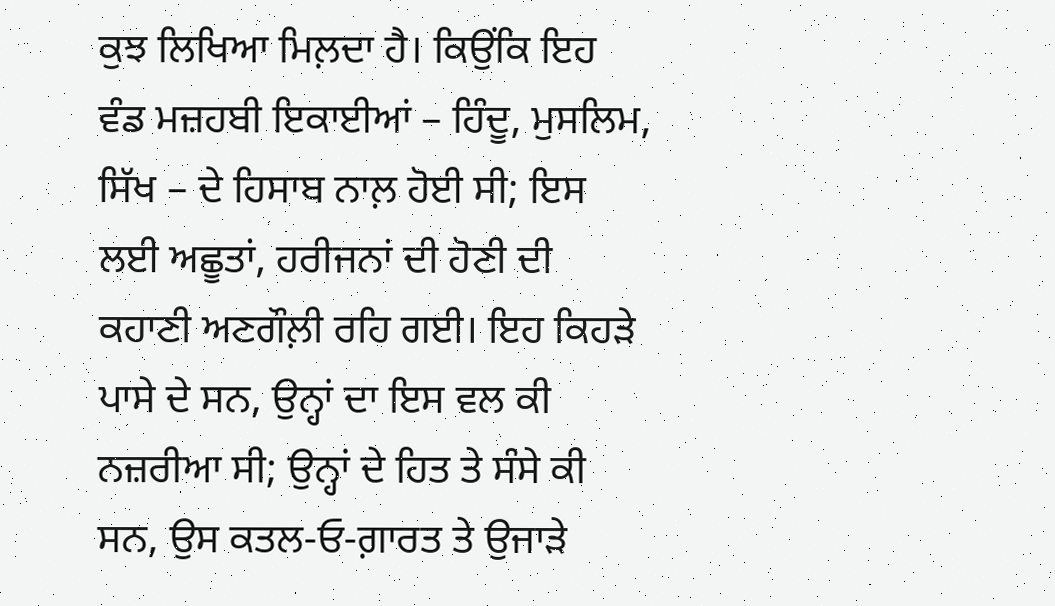ਕੁਝ ਲਿਖਿਆ ਮਿਲ਼ਦਾ ਹੈ। ਕਿਉਂਕਿ ਇਹ ਵੰਡ ਮਜ਼ਹਬੀ ਇਕਾਈਆਂ – ਹਿੰਦੂ, ਮੁਸਲਿਮ, ਸਿੱਖ – ਦੇ ਹਿਸਾਬ ਨਾਲ਼ ਹੋਈ ਸੀ; ਇਸ ਲਈ ਅਛੂਤਾਂ, ਹਰੀਜਨਾਂ ਦੀ ਹੋਣੀ ਦੀ ਕਹਾਣੀ ਅਣਗੌਲ਼ੀ ਰਹਿ ਗਈ। ਇਹ ਕਿਹੜੇ ਪਾਸੇ ਦੇ ਸਨ, ਉਨ੍ਹਾਂ ਦਾ ਇਸ ਵਲ ਕੀ ਨਜ਼ਰੀਆ ਸੀ; ਉਨ੍ਹਾਂ ਦੇ ਹਿਤ ਤੇ ਸੰਸੇ ਕੀ ਸਨ, ਉਸ ਕਤਲ-ਓ-ਗ਼ਾਰਤ ਤੇ ਉਜਾੜੇ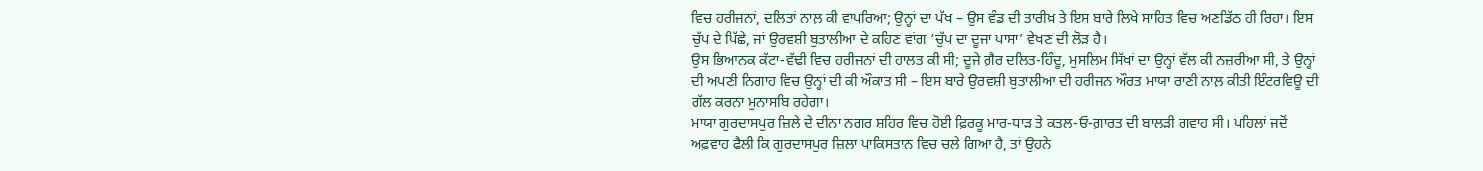ਵਿਚ ਹਰੀਜਨਾਂ, ਦਲਿਤਾਂ ਨਾਲ਼ ਕੀ ਵਾਪਰਿਆ; ਉਨ੍ਹਾਂ ਦਾ ਪੱਖ – ਉਸ ਵੰਡ ਦੀ ਤਾਰੀਖ਼ ਤੇ ਇਸ ਬਾਰੇ ਲਿਖੇ ਸਾਹਿਤ ਵਿਚ ਅਣਡਿੱਠ ਹੀ ਰਿਹਾ। ਇਸ ਚੁੱਪ ਦੇ ਪਿੱਛੇ, ਜਾਂ ਉਰਵਸ਼ੀ ਬੁਤਾਲੀਆ ਦੇ ਕਹਿਣ ਵਾਂਗ ‘ਚੁੱਪ ਦਾ ਦੂਜਾ ਪਾਸਾ’ ਵੇਖਣ ਦੀ ਲੋੜ ਹੈ।
ਉਸ ਭਿਆਨਕ ਕੱਟਾ-ਵੱਢੀ ਵਿਚ ਹਰੀਜਨਾਂ ਦੀ ਹਾਲਤ ਕੀ ਸੀ; ਦੂਜੇ ਗ਼ੈਰ ਦਲਿਤ-ਹਿੰਦੂ, ਮੁਸਲਿਮ ਸਿੱਖਾਂ ਦਾ ਉਨ੍ਹਾਂ ਵੱਲ ਕੀ ਨਜ਼ਰੀਆ ਸੀ, ਤੇ ਉਨ੍ਹਾਂ ਦੀ ਅਪਣੀ ਨਿਗਾਹ ਵਿਚ ਉਨ੍ਹਾਂ ਦੀ ਕੀ ਔਕਾਤ ਸੀ – ਇਸ ਬਾਰੇ ਉਰਵਸ਼ੀ ਬੁਤਾਲੀਆ ਦੀ ਹਰੀਜਨ ਔਰਤ ਮਾਯਾ ਰਾਣੀ ਨਾਲ਼ ਕੀਤੀ ਇੰਟਰਵਿਊ ਦੀ ਗੱਲ ਕਰਨਾ ਮੁਨਾਸਬਿ ਰਹੇਗਾ।
ਮਾਯਾ ਗੁਰਦਾਸਪੁਰ ਜ਼ਿਲੇ ਦੇ ਦੀਨਾ ਨਗਰ ਸ਼ਹਿਰ ਵਿਚ ਹੋਈ ਫ਼ਿਰਕੂ ਮਾਰ-ਧਾੜ ਤੇ ਕਤਲ-ਓ-ਗ਼ਾਰਤ ਦੀ ਬਾਲੜੀ ਗਵਾਹ ਸੀ। ਪਹਿਲਾਂ ਜਦੋਂ ਅਫ਼ਵਾਹ ਫੈਲੀ ਕਿ ਗੁਰਦਾਸਪੁਰ ਜ਼ਿਲਾ ਪਾਕਿਸਤਾਨ ਵਿਚ ਚਲੇ ਗਿਆ ਹੈ, ਤਾਂ ਉਹਨੇ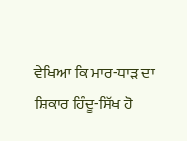ਵੇਖਿਆ ਕਿ ਮਾਰ-ਧਾੜ ਦਾ ਸ਼ਿਕਾਰ ਹਿੰਦੂ-ਸਿੱਖ ਹੋ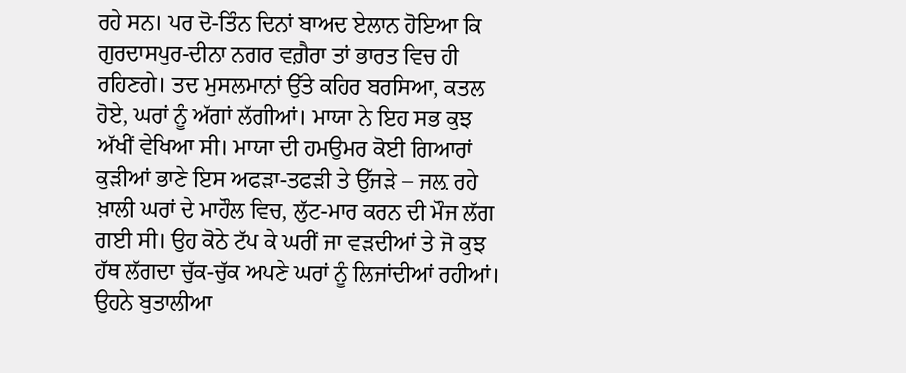ਰਹੇ ਸਨ। ਪਰ ਦੋ-ਤਿੰਨ ਦਿਨਾਂ ਬਾਅਦ ਏਲਾਨ ਹੋਇਆ ਕਿ ਗੁਰਦਾਸਪੁਰ-ਦੀਨਾ ਨਗਰ ਵਗ਼ੈਰਾ ਤਾਂ ਭਾਰਤ ਵਿਚ ਹੀ ਰਹਿਣਗੇ। ਤਦ ਮੁਸਲਮਾਨਾਂ ਉੱਤੇ ਕਹਿਰ ਬਰਸਿਆ, ਕਤਲ ਹੋਏ, ਘਰਾਂ ਨੂੰ ਅੱਗਾਂ ਲੱਗੀਆਂ। ਮਾਯਾ ਨੇ ਇਹ ਸਭ ਕੁਝ ਅੱਖੀਂ ਵੇਖਿਆ ਸੀ। ਮਾਯਾ ਦੀ ਹਮਉਮਰ ਕੋਈ ਗਿਆਰਾਂ ਕੁੜੀਆਂ ਭਾਣੇ ਇਸ ਅਫੜਾ-ਤਫੜੀ ਤੇ ਉੱਜੜੇ – ਜਲ਼ ਰਹੇ ਖ਼ਾਲੀ ਘਰਾਂ ਦੇ ਮਾਹੌਲ ਵਿਚ, ਲੁੱਟ-ਮਾਰ ਕਰਨ ਦੀ ਮੌਜ ਲੱਗ ਗਈ ਸੀ। ਉਹ ਕੋਠੇ ਟੱਪ ਕੇ ਘਰੀਂ ਜਾ ਵੜਦੀਆਂ ਤੇ ਜੋ ਕੁਝ ਹੱਥ ਲੱਗਦਾ ਚੁੱਕ-ਚੁੱਕ ਅਪਣੇ ਘਰਾਂ ਨੂੰ ਲਿਜਾਂਦੀਆਂ ਰਹੀਆਂ। ਉਹਨੇ ਬੁਤਾਲੀਆ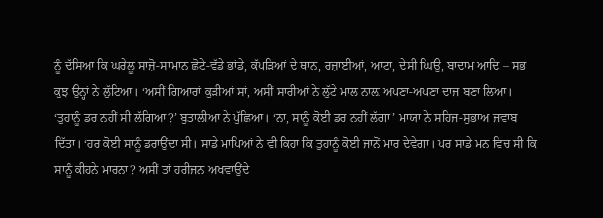ਨੂੰ ਦੱਸਿਆ ਕਿ ਘਰੇਲੂ ਸਾਜ਼ੋ-ਸਾਮਾਨ ਛੋਟੇ-ਵੱਡੇ ਭਾਂਡੇ, ਕੱਪੜਿਆਂ ਦੇ ਥਾਨ, ਰਜ਼ਾਈਆਂ, ਆਟਾ, ਦੇਸੀ ਘਿਉ, ਬਾਦਾਮ ਆਦਿ – ਸਭ ਕੁਝ ਉਨ੍ਹਾਂ ਨੇ ਲੁੱਟਿਆ। ‘ਅਸੀਂ ਗਿਆਰਾਂ ਕੁੜੀਆਂ ਸਾਂ, ਅਸੀਂ ਸਾਰੀਆਂ ਨੇ ਲੁੱਟੇ ਮਾਲ ਨਾਲ਼ ਅਪਣਾ-ਅਪਣਾ ਦਾਜ ਬਣਾ ਲਿਆ।
‘ਤੁਹਾਨੂੰ ਡਰ ਨਹੀਂ ਸੀ ਲੱਗਿਆ?’ ਬੁਤਾਲੀਆ ਨੇ ਪੁੱਛਿਆ। ‘ਨਾ, ਸਾਨੂੰ ਕੋਈ ਡਰ ਨਹੀਂ ਲੱਗਾ’ ਮਾਯਾ ਨੇ ਸਹਿਜ-ਸੁਭਾਅ ਜਵਾਬ ਦਿੱਤਾ। ‘ਹਰ ਕੋਈ ਸਾਨੂੰ ਡਰਾਉਂਦਾ ਸੀ। ਸਾਡੇ ਮਾਪਿਆਂ ਨੇ ਵੀ ਕਿਹਾ ਕਿ ਤੁਹਾਨੂੰ ਕੋਈ ਜਾਨੋਂ ਮਾਰ ਦੇਵੇਗਾ। ਪਰ ਸਾਡੇ ਮਨ ਵਿਚ ਸੀ ਕਿ ਸਾਨੂੰ ਕੀਹਨੇ ਮਾਰਨਾ? ਅਸੀਂ ਤਾਂ ਹਰੀਜਨ ਅਖਵਾਉਂਦੇ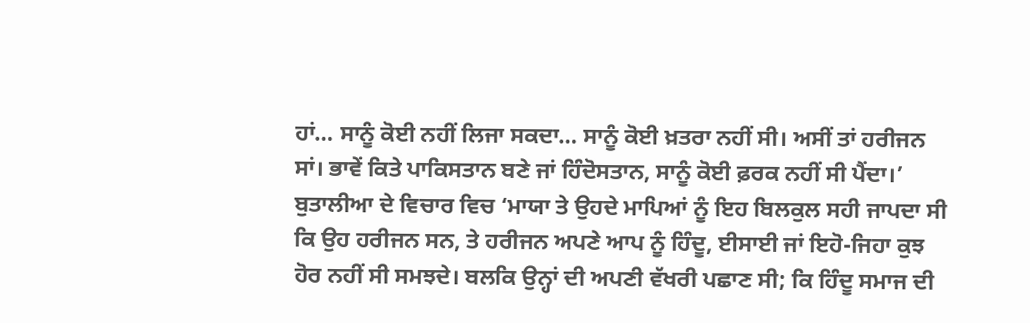ਹਾਂ… ਸਾਨੂੰ ਕੋਈ ਨਹੀਂ ਲਿਜਾ ਸਕਦਾ… ਸਾਨੂੰ ਕੋਈ ਖ਼ਤਰਾ ਨਹੀਂ ਸੀ। ਅਸੀਂ ਤਾਂ ਹਰੀਜਨ ਸਾਂ। ਭਾਵੇਂ ਕਿਤੇ ਪਾਕਿਸਤਾਨ ਬਣੇ ਜਾਂ ਹਿੰਦੋਸਤਾਨ, ਸਾਨੂੰ ਕੋਈ ਫ਼ਰਕ ਨਹੀਂ ਸੀ ਪੈਂਦਾ।’
ਬੁਤਾਲੀਆ ਦੇ ਵਿਚਾਰ ਵਿਚ ‘ਮਾਯਾ ਤੇ ਉਹਦੇ ਮਾਪਿਆਂ ਨੂੰ ਇਹ ਬਿਲਕੁਲ ਸਹੀ ਜਾਪਦਾ ਸੀ ਕਿ ਉਹ ਹਰੀਜਨ ਸਨ, ਤੇ ਹਰੀਜਨ ਅਪਣੇ ਆਪ ਨੂੰ ਹਿੰਦੂ, ਈਸਾਈ ਜਾਂ ਇਹੋ-ਜਿਹਾ ਕੁਝ ਹੋਰ ਨਹੀਂ ਸੀ ਸਮਝਦੇ। ਬਲਕਿ ਉਨ੍ਹਾਂ ਦੀ ਅਪਣੀ ਵੱਖਰੀ ਪਛਾਣ ਸੀ; ਕਿ ਹਿੰਦੂ ਸਮਾਜ ਦੀ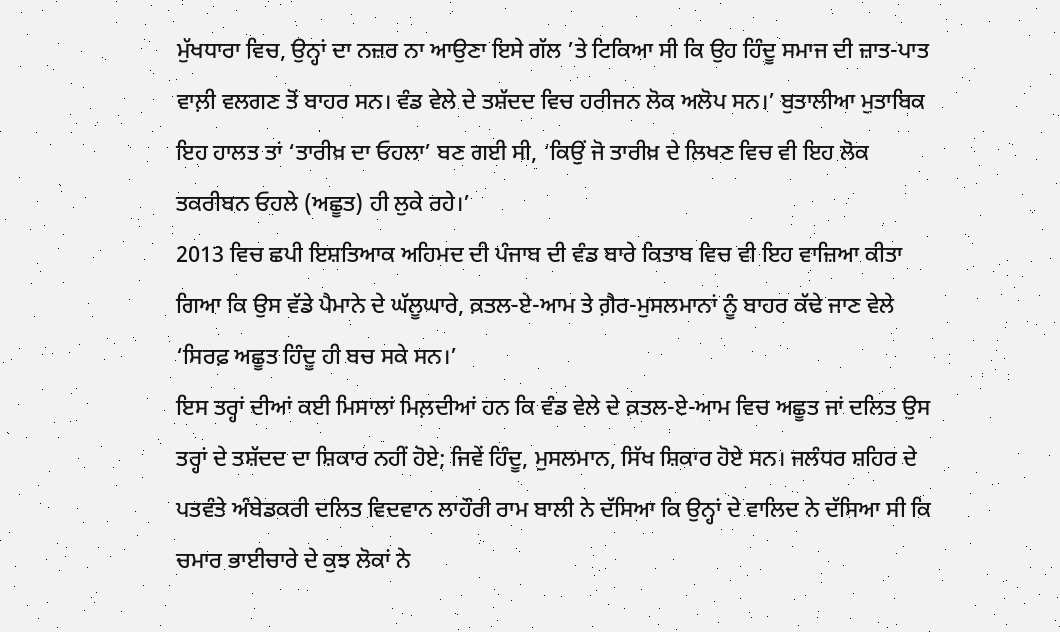ਮੁੱਖਧਾਰਾ ਵਿਚ, ਉਨ੍ਹਾਂ ਦਾ ਨਜ਼ਰ ਨਾ ਆਉਣਾ ਇਸੇ ਗੱਲ ’ਤੇ ਟਿਕਿਆ ਸੀ ਕਿ ਉਹ ਹਿੰਦੂ ਸਮਾਜ ਦੀ ਜ਼ਾਤ-ਪਾਤ ਵਾਲ਼ੀ ਵਲਗਣ ਤੋਂ ਬਾਹਰ ਸਨ। ਵੰਡ ਵੇਲੇ ਦੇ ਤਸ਼ੱਦਦ ਵਿਚ ਹਰੀਜਨ ਲੋਕ ਅਲੋਪ ਸਨ।’ ਬੁਤਾਲੀਆ ਮੁਤਾਬਿਕ ਇਹ ਹਾਲਤ ਤਾਂ ‘ਤਾਰੀਖ਼ ਦਾ ਓਹਲਾ’ ਬਣ ਗਈ ਸੀ, ‘ਕਿਉਂ ਜੋ ਤਾਰੀਖ਼ ਦੇ ਲਿਖਣ ਵਿਚ ਵੀ ਇਹ ਲੋਕ ਤਕਰੀਬਨ ਓਹਲੇ (ਅਛੂਤ) ਹੀ ਲੁਕੇ ਰਹੇ।’
2013 ਵਿਚ ਛਪੀ ਇਸ਼ਤਿਆਕ ਅਹਿਮਦ ਦੀ ਪੰਜਾਬ ਦੀ ਵੰਡ ਬਾਰੇ ਕਿਤਾਬ ਵਿਚ ਵੀ ਇਹ ਵਾਜ਼ਿਆ ਕੀਤਾ ਗਿਆ ਕਿ ਉਸ ਵੱਡੇ ਪੈਮਾਨੇ ਦੇ ਘੱਲੂਘਾਰੇ, ਕ਼ਤਲ-ਏ-ਆਮ ਤੇ ਗ਼ੈਰ-ਮੁਸਲਮਾਨਾਂ ਨੂੰ ਬਾਹਰ ਕੱਢੇ ਜਾਣ ਵੇਲੇ ‘ਸਿਰਫ਼ ਅਛੂਤ ਹਿੰਦੂ ਹੀ ਬਚ ਸਕੇ ਸਨ।’
ਇਸ ਤਰ੍ਹਾਂ ਦੀਆਂ ਕਈ ਮਿਸਾਲਾਂ ਮਿਲ਼ਦੀਆਂ ਹਨ ਕਿ ਵੰਡ ਵੇਲੇ ਦੇ ਕ਼ਤਲ-ਏ-ਆਮ ਵਿਚ ਅਛੂਤ ਜਾਂ ਦਲਿਤ ਉਸ ਤਰ੍ਹਾਂ ਦੇ ਤਸ਼ੱਦਦ ਦਾ ਸ਼ਿਕਾਰ ਨਹੀਂ ਹੋਏ; ਜਿਵੇਂ ਹਿੰਦੂ, ਮੁਸਲਮਾਨ, ਸਿੱਖ ਸ਼ਿਕਾਰ ਹੋਏ ਸਨ। ਜਲੰਧਰ ਸ਼ਹਿਰ ਦੇ ਪਤਵੰਤੇ ਅੰਬੇਡਕਰੀ ਦਲਿਤ ਵਿਦਵਾਨ ਲਾਹੌਰੀ ਰਾਮ ਬਾਲੀ ਨੇ ਦੱਸਿਆ ਕਿ ਉਨ੍ਹਾਂ ਦੇ ਵਾਲਿਦ ਨੇ ਦੱਸਿਆ ਸੀ ਕਿ ਚਮਾਰ ਭਾਈਚਾਰੇ ਦੇ ਕੁਝ ਲੋਕਾਂ ਨੇ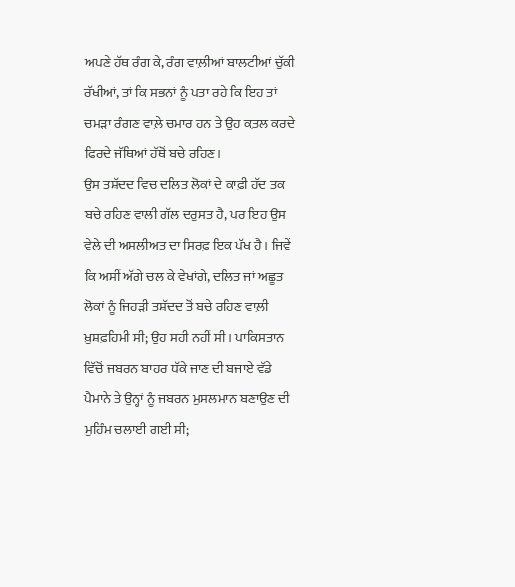ਅਪਣੇ ਹੱਥ ਰੰਗ ਕੇ, ਰੰਗ ਵਾਲ਼ੀਆਂ ਬਾਲਟੀਆਂ ਚੁੱਕੀ ਰੱਖੀਆਂ, ਤਾਂ ਕਿ ਸਭਨਾਂ ਨੂੰ ਪਤਾ ਰਹੇ ਕਿ ਇਹ ਤਾਂ ਚਮੜਾ ਰੰਗਣ ਵਾਲ਼ੇ ਚਮਾਰ ਹਨ ਤੇ ਉਹ ਕ਼ਤਲ ਕਰਦੇ ਫਿਰਦੇ ਜੱਥਿਆਂ ਹੱਥੋਂ ਬਚੇ ਰਹਿਣ।
ਉਸ ਤਸ਼ੱਦਦ ਵਿਚ ਦਲਿਤ ਲੋਕਾਂ ਦੇ ਕਾਫ਼ੀ ਹੱਦ ਤਕ ਬਚੇ ਰਹਿਣ ਵਾਲੀ ਗੱਲ ਦਰੁਸਤ ਹੈ, ਪਰ ਇਹ ਉਸ ਵੇਲੇ ਦੀ ਅਸਲੀਅਤ ਦਾ ਸਿਰਫ਼ ਇਕ ਪੱਖ ਹੈ। ਜਿਵੇਂ ਕਿ ਅਸੀਂ ਅੱਗੇ ਚਲ ਕੇ ਵੇਖਾਂਗੇ, ਦਲਿਤ ਜਾਂ ਅਛੂਤ ਲੋਕਾਂ ਨੂੰ ਜਿਹੜੀ ਤਸ਼ੱਦਦ ਤੋਂ ਬਚੇ ਰਹਿਣ ਵਾਲ਼ੀ ਖ਼ੁਸ਼ਫ਼ਹਿਮੀ ਸੀ; ਉਹ ਸਹੀ ਨਹੀਂ ਸੀ। ਪਾਕਿਸਤਾਨ ਵਿੱਚੋਂ ਜਬਰਨ ਬਾਹਰ ਧੱਕੇ ਜਾਣ ਦੀ ਬਜਾਏ ਵੱਡੇ ਪੈਮਾਨੇ ਤੇ ਉਨ੍ਹਾਂ ਨੂੰ ਜਬਰਨ ਮੁਸਲਮਾਨ ਬਣਾਉਣ ਦੀ ਮੁਹਿੰਮ ਚਲਾਈ ਗਈ ਸੀ;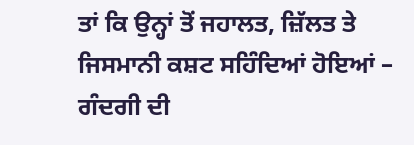ਤਾਂ ਕਿ ਉਨ੍ਹਾਂ ਤੋਂ ਜਹਾਲਤ, ਜ਼ਿੱਲਤ ਤੇ ਜਿਸਮਾਨੀ ਕਸ਼ਟ ਸਹਿੰਦਿਆਂ ਹੋਇਆਂ – ਗੰਦਗੀ ਦੀ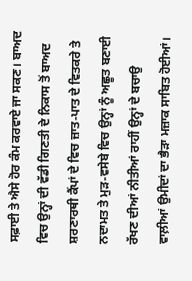ਸਫ਼ਾਈ ਤੇ ਐਸੇ ਹੋਰ ਕੰਮ ਕਰਵਾਏ ਜਾ ਸਕਣ। ਬਾਅਦ ਵਿਚ ਉਨ੍ਹਾਂ ਦੀ ਵੱਡੀ ਗਿਣਤੀ ਦੇ ਨਿਕਾਸ ਤੋਂ ਬਾਅਦ ਸ਼ਰਣਾਰਥੀ ਕੈਂਪਾਂ ਦੇ ਵਿਚ ਜ਼ਾਤ-ਪਾਤ ਦੇ ਵਿਤਕਰੇ ਤੇ ਨਦਾਮਤ ਤੇ ਮੁੜ-ਵਸੇਬੇ ਵਿਚ ਉਨ੍ਹਾਂ ਨੂੰ ਅਛੂਤ ਬਣਾਈ ਰੱਖਣ ਦੀਆਂ ਨੀਤੀਆਂ ਰਾਹੀਂ ਉਨ੍ਹਾਂ ਦੇ ਬਚਾਉ ਵਾਲ਼ੀਆਂ ਉਮੀਦਾਂ ਦਾ ਭੈੜਾ ਮਜ਼ਾਕ ਸਾਬਿਤ ਹੋਈਆਂ।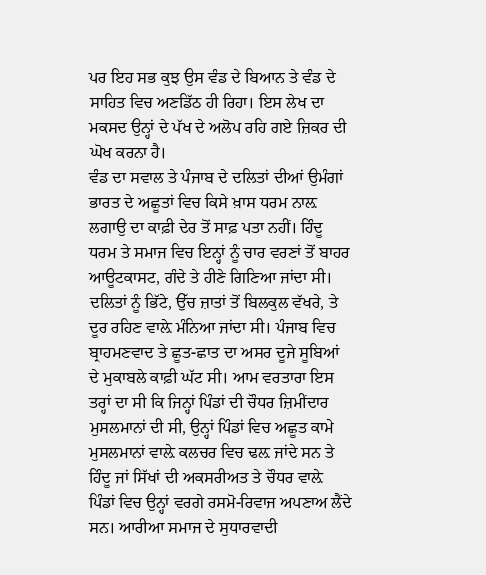ਪਰ ਇਹ ਸਭ ਕੁਝ ਉਸ ਵੰਡ ਦੇ ਬਿਆਨ ਤੇ ਵੰਡ ਦੇ ਸਾਹਿਤ ਵਿਚ ਅਣਡਿੱਠ ਹੀ ਰਿਹਾ। ਇਸ ਲੇਖ ਦਾ ਮਕਸਦ ਉਨ੍ਹਾਂ ਦੇ ਪੱਖ ਦੇ ਅਲੋਪ ਰਹਿ ਗਏ ਜ਼ਿਕਰ ਦੀ ਘੋਖ ਕਰਨਾ ਹੈ।
ਵੰਡ ਦਾ ਸਵਾਲ ਤੇ ਪੰਜਾਬ ਦੇ ਦਲਿਤਾਂ ਦੀਆਂ ਉਮੰਗਾਂ
ਭਾਰਤ ਦੇ ਅਛੂਤਾਂ ਵਿਚ ਕਿਸੇ ਖ਼ਾਸ ਧਰਮ ਨਾਲ਼ ਲਗਾਉ ਦਾ ਕਾਫ਼ੀ ਦੇਰ ਤੋਂ ਸਾਫ਼ ਪਤਾ ਨਹੀਂ। ਹਿੰਦੂ ਧਰਮ ਤੇ ਸਮਾਜ ਵਿਚ ਇਨ੍ਹਾਂ ਨੂੰ ਚਾਰ ਵਰਣਾਂ ਤੋਂ ਬਾਹਰ ਆਊਟਕਾਸਟ, ਗੰਦੇ ਤੇ ਹੀਣੇ ਗਿਣਿਆ ਜਾਂਦਾ ਸੀ। ਦਲਿਤਾਂ ਨੂੰ ਭਿੱਟੇ, ਉੱਚ ਜ਼ਾਤਾਂ ਤੋਂ ਬਿਲਕੁਲ ਵੱਖਰੇ, ਤੇ ਦੂਰ ਰਹਿਣ ਵਾਲ਼ੇ ਮੰਨਿਆ ਜਾਂਦਾ ਸੀ। ਪੰਜਾਬ ਵਿਚ ਬ੍ਰਾਹਮਣਵਾਦ ਤੇ ਛੂਤ-ਛਾਤ ਦਾ ਅਸਰ ਦੂਜੇ ਸੂਬਿਆਂ ਦੇ ਮੁਕਾਬਲੇ ਕਾਫ਼ੀ ਘੱਟ ਸੀ। ਆਮ ਵਰਤਾਰਾ ਇਸ ਤਰ੍ਹਾਂ ਦਾ ਸੀ ਕਿ ਜਿਨ੍ਹਾਂ ਪਿੰਡਾਂ ਦੀ ਚੌਧਰ ਜ਼ਿਮੀਂਦਾਰ ਮੁਸਲਮਾਨਾਂ ਦੀ ਸੀ, ਉਨ੍ਹਾਂ ਪਿੰਡਾਂ ਵਿਚ ਅਛੂਤ ਕਾਮੇ ਮੁਸਲਮਾਨਾਂ ਵਾਲ਼ੇ ਕਲਚਰ ਵਿਚ ਢਲ਼ ਜਾਂਦੇ ਸਨ ਤੇ ਹਿੰਦੂ ਜਾਂ ਸਿੱਖਾਂ ਦੀ ਅਕਸਰੀਅਤ ਤੇ ਚੌਧਰ ਵਾਲ਼ੇ ਪਿੰਡਾਂ ਵਿਚ ਉਨ੍ਹਾਂ ਵਰਗੇ ਰਸਮੋ-ਰਿਵਾਜ ਅਪਣਾਅ ਲੈਂਦੇ ਸਨ। ਆਰੀਆ ਸਮਾਜ ਦੇ ਸੁਧਾਰਵਾਦੀ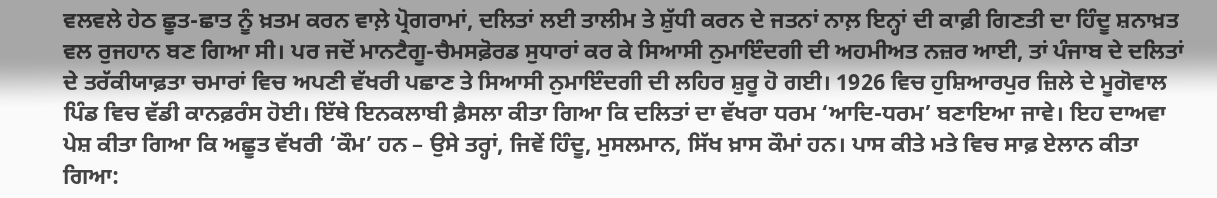ਵਲਵਲੇ ਹੇਠ ਛੂਤ-ਛਾਤ ਨੂੰ ਖ਼ਤਮ ਕਰਨ ਵਾਲ਼ੇ ਪ੍ਰੋਗਰਾਮਾਂ, ਦਲਿਤਾਂ ਲਈ ਤਾਲੀਮ ਤੇ ਸ਼ੁੱਧੀ ਕਰਨ ਦੇ ਜਤਨਾਂ ਨਾਲ਼ ਇਨ੍ਹਾਂ ਦੀ ਕਾਫ਼ੀ ਗਿਣਤੀ ਦਾ ਹਿੰਦੂ ਸ਼ਨਾਖ਼ਤ ਵਲ ਰੁਜਹਾਨ ਬਣ ਗਿਆ ਸੀ। ਪਰ ਜਦੋਂ ਮਾਨਟੈਗੂ-ਚੈਮਸਫ਼ੋਰਡ ਸੁਧਾਰਾਂ ਕਰ ਕੇ ਸਿਆਸੀ ਨੁਮਾਇੰਦਗੀ ਦੀ ਅਹਮੀਅਤ ਨਜ਼ਰ ਆਈ, ਤਾਂ ਪੰਜਾਬ ਦੇ ਦਲਿਤਾਂ ਦੇ ਤਰੱਕੀਯਾਫ਼ਤਾ ਚਮਾਰਾਂ ਵਿਚ ਅਪਣੀ ਵੱਖਰੀ ਪਛਾਣ ਤੇ ਸਿਆਸੀ ਨੁਮਾਇੰਦਗੀ ਦੀ ਲਹਿਰ ਸ਼ੁਰੂ ਹੋ ਗਈ। 1926 ਵਿਚ ਹੁਸ਼ਿਆਰਪੁਰ ਜ਼ਿਲੇ ਦੇ ਮੂਗੋਵਾਲ ਪਿੰਡ ਵਿਚ ਵੱਡੀ ਕਾਨਫ਼ਰੰਸ ਹੋਈ। ਇੱਥੇ ਇਨਕਲਾਬੀ ਫ਼ੈਸਲਾ ਕੀਤਾ ਗਿਆ ਕਿ ਦਲਿਤਾਂ ਦਾ ਵੱਖਰਾ ਧਰਮ ‘ਆਦਿ-ਧਰਮ’ ਬਣਾਇਆ ਜਾਵੇ। ਇਹ ਦਾਅਵਾ ਪੇਸ਼ ਕੀਤਾ ਗਿਆ ਕਿ ਅਛੂਤ ਵੱਖਰੀ ‘ਕੌਮ’ ਹਨ – ਉਸੇ ਤਰ੍ਹਾਂ, ਜਿਵੇਂ ਹਿੰਦੂ, ਮੁਸਲਮਾਨ, ਸਿੱਖ ਖ਼ਾਸ ਕੌਮਾਂ ਹਨ। ਪਾਸ ਕੀਤੇ ਮਤੇ ਵਿਚ ਸਾਫ਼ ਏਲਾਨ ਕੀਤਾ ਗਿਆ: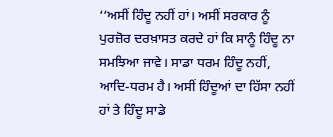‘‘ਅਸੀਂ ਹਿੰਦੂ ਨਹੀਂ ਹਾਂ। ਅਸੀਂ ਸਰਕਾਰ ਨੂੰ ਪੁਰਜ਼ੋਰ ਦਰਖ਼ਾਸਤ ਕਰਦੇ ਹਾਂ ਕਿ ਸਾਨੂੰ ਹਿੰਦੂ ਨਾ ਸਮਝਿਆ ਜਾਵੇ। ਸਾਡਾ ਧਰਮ ਹਿੰਦੂ ਨਹੀਂ, ਆਦਿ-ਧਰਮ ਹੈ। ਅਸੀਂ ਹਿੰਦੂਆਂ ਦਾ ਹਿੱਸਾ ਨਹੀਂ ਹਾਂ ਤੇ ਹਿੰਦੂ ਸਾਡੇ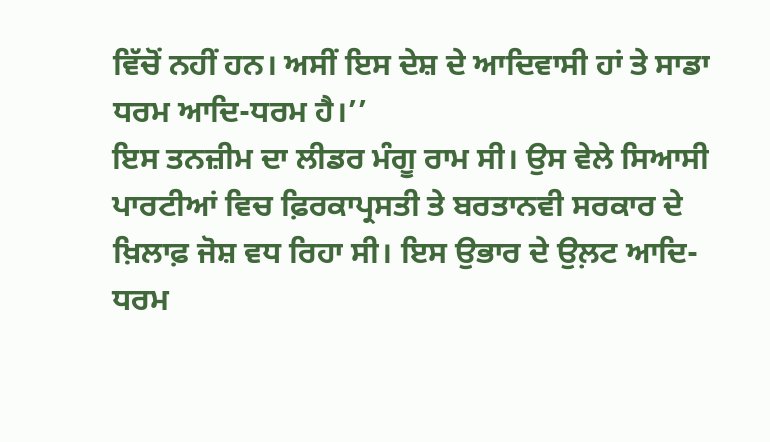ਵਿੱਚੋਂ ਨਹੀਂ ਹਨ। ਅਸੀਂ ਇਸ ਦੇਸ਼ ਦੇ ਆਦਿਵਾਸੀ ਹਾਂ ਤੇ ਸਾਡਾ ਧਰਮ ਆਦਿ-ਧਰਮ ਹੈ।’’
ਇਸ ਤਨਜ਼ੀਮ ਦਾ ਲੀਡਰ ਮੰਗੂ ਰਾਮ ਸੀ। ਉਸ ਵੇਲੇ ਸਿਆਸੀ ਪਾਰਟੀਆਂ ਵਿਚ ਫ਼ਿਰਕਾਪ੍ਰਸਤੀ ਤੇ ਬਰਤਾਨਵੀ ਸਰਕਾਰ ਦੇ ਖ਼ਿਲਾਫ਼ ਜੋਸ਼ ਵਧ ਰਿਹਾ ਸੀ। ਇਸ ਉਭਾਰ ਦੇ ਉਲ਼ਟ ਆਦਿ-ਧਰਮ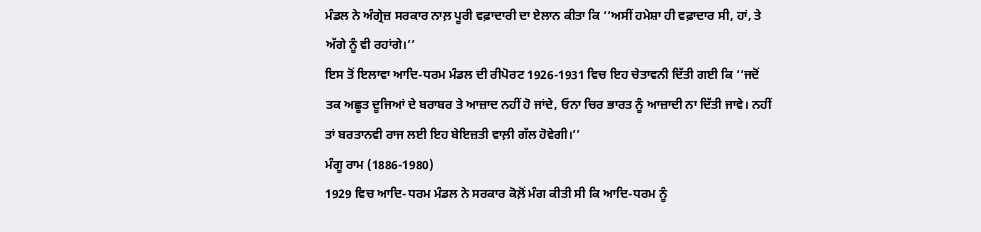ਮੰਡਲ ਨੇ ਅੰਗ੍ਰੇਜ਼ ਸਰਕਾਰ ਨਾਲ਼ ਪੂਰੀ ਵਫ਼ਾਦਾਰੀ ਦਾ ਏਲਾਨ ਕੀਤਾ ਕਿ ‘‘ਅਸੀਂ ਹਮੇਸ਼ਾ ਹੀ ਵਫ਼ਾਦਾਰ ਸੀ, ਹਾਂ, ਤੇ ਅੱਗੇ ਨੂੰ ਵੀ ਰਹਾਂਗੇ।’’
ਇਸ ਤੋਂ ਇਲਾਵਾ ਆਦਿ-ਧਰਮ ਮੰਡਲ ਦੀ ਰੀਪੋਰਟ 1926-1931 ਵਿਚ ਇਹ ਚੇਤਾਵਨੀ ਦਿੱਤੀ ਗਈ ਕਿ ‘‘ਜਦੋਂ ਤਕ ਅਛੂਤ ਦੂਜਿਆਂ ਦੇ ਬਰਾਬਰ ਤੇ ਆਜ਼ਾਦ ਨਹੀਂ ਹੋ ਜਾਂਦੇ, ਓਨਾ ਚਿਰ ਭਾਰਤ ਨੂੰ ਆਜ਼ਾਦੀ ਨਾ ਦਿੱਤੀ ਜਾਵੇ। ਨਹੀਂ ਤਾਂ ਬਰਤਾਨਵੀ ਰਾਜ ਲਈ ਇਹ ਬੇਇਜ਼ਤੀ ਵਾਲ਼ੀ ਗੱਲ ਹੋਵੇਗੀ।’’
ਮੰਗੂ ਰਾਮ (1886-1980)
1929 ਵਿਚ ਆਦਿ-ਧਰਮ ਮੰਡਲ ਨੇ ਸਰਕਾਰ ਕੋਲ਼ੋਂ ਮੰਗ ਕੀਤੀ ਸੀ ਕਿ ਆਦਿ-ਧਰਮ ਨੂੰ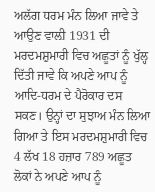ਅਲੱਗ ਧਰਮ ਮੰਨ ਲਿਆ ਜਾਵੇ ਤੇ ਆਉਣ ਵਾਲ਼ੀ 1931 ਦੀ ਮਰਦਮਸ਼ੁਮਾਰੀ ਵਿਚ ਅਛੂਤਾਂ ਨੂੰ ਖੁੱਲ੍ਹ ਦਿੱਤੀ ਜਾਵੇ ਕਿ ਅਪਣੇ ਆਪ ਨੂੰ ਆਦਿ-ਧਰਮ ਦੇ ਪੈਰੋਕਾਰ ਦਸ ਸਕਣ। ਉਨ੍ਹਾਂ ਦਾ ਸੁਝਾਅ ਮੰਨ ਲਿਆ ਗਿਆ ਤੇ ਇਸ ਮਰਦਮਸ਼ੁਮਾਰੀ ਵਿਚ 4 ਲੱਖ 18 ਹਜ਼ਾਰ 789 ਅਛੂਤ ਲੋਕਾਂ ਨੇ ਅਪਣੇ ਆਪ ਨੂੰ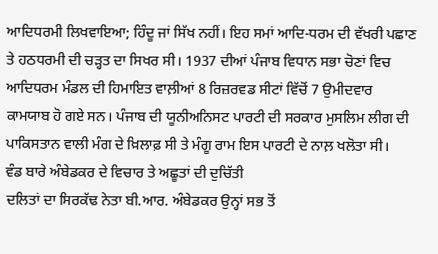ਆਦਿਧਰਮੀ ਲਿਖਵਾਇਆ; ਹਿੰਦੂ ਜਾਂ ਸਿੱਖ ਨਹੀਂ। ਇਹ ਸਮਾਂ ਆਦਿ-ਧਰਮ ਦੀ ਵੱਖਰੀ ਪਛਾਣ ਤੇ ਹਠਧਰਮੀ ਦੀ ਚੜ੍ਹਤ ਦਾ ਸਿਖਰ ਸੀ। 1937 ਦੀਆਂ ਪੰਜਾਬ ਵਿਧਾਨ ਸਭਾ ਚੋਣਾਂ ਵਿਚ ਆਦਿਧਰਮ ਮੰਡਲ ਦੀ ਹਿਮਾਇਤ ਵਾਲ਼ੀਆਂ 8 ਰਿਜ਼ਰਵਡ ਸੀਟਾਂ ਵਿੱਚੋਂ 7 ਉਮੀਦਵਾਰ ਕਾਮਯਾਬ ਹੋ ਗਏ ਸਨ। ਪੰਜਾਬ ਦੀ ਯੂਨੀਅਨਿਸਟ ਪਾਰਟੀ ਦੀ ਸਰਕਾਰ ਮੁਸਲਿਮ ਲੀਗ ਦੀ ਪਾਕਿਸਤਾਨ ਵਾਲੀ ਮੰਗ ਦੇ ਖ਼ਿਲਾਫ਼ ਸੀ ਤੇ ਮੰਗੂ ਰਾਮ ਇਸ ਪਾਰਟੀ ਦੇ ਨਾਲ਼ ਖਲੋਤਾ ਸੀ।
ਵੰਡ ਬਾਰੇ ਅੰਬੇਡਕਰ ਦੇ ਵਿਚਾਰ ਤੇ ਅਛੂਤਾਂ ਦੀ ਦੁਚਿੱਤੀ
ਦਲਿਤਾਂ ਦਾ ਸਿਰਕੱਢ ਨੇਤਾ ਬੀ.ਆਰ. ਅੰਬੇਡਕਰ ਉਨ੍ਹਾਂ ਸਭ ਤੋਂ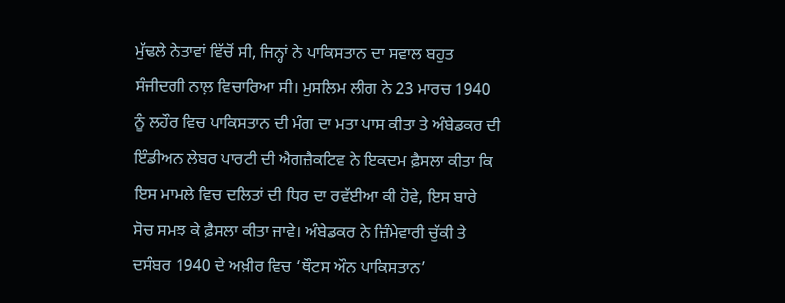ਮੁੱਢਲੇ ਨੇਤਾਵਾਂ ਵਿੱਚੋਂ ਸੀ, ਜਿਨ੍ਹਾਂ ਨੇ ਪਾਕਿਸਤਾਨ ਦਾ ਸਵਾਲ ਬਹੁਤ ਸੰਜੀਦਗੀ ਨਾਲ਼ ਵਿਚਾਰਿਆ ਸੀ। ਮੁਸਲਿਮ ਲੀਗ ਨੇ 23 ਮਾਰਚ 1940 ਨੂੰ ਲਹੌਰ ਵਿਚ ਪਾਕਿਸਤਾਨ ਦੀ ਮੰਗ ਦਾ ਮਤਾ ਪਾਸ ਕੀਤਾ ਤੇ ਅੰਬੇਡਕਰ ਦੀ ਇੰਡੀਅਨ ਲੇਬਰ ਪਾਰਟੀ ਦੀ ਐਗਜ਼ੈਕਟਿਵ ਨੇ ਇਕਦਮ ਫ਼ੈਸਲਾ ਕੀਤਾ ਕਿ ਇਸ ਮਾਮਲੇ ਵਿਚ ਦਲਿਤਾਂ ਦੀ ਧਿਰ ਦਾ ਰਵੱਈਆ ਕੀ ਹੋਵੇ, ਇਸ ਬਾਰੇ ਸੋਚ ਸਮਝ ਕੇ ਫ਼ੈਸਲਾ ਕੀਤਾ ਜਾਵੇ। ਅੰਬੇਡਕਰ ਨੇ ਜ਼ਿੰਮੇਵਾਰੀ ਚੁੱਕੀ ਤੇ ਦਸੰਬਰ 1940 ਦੇ ਅਖ਼ੀਰ ਵਿਚ ‘ਥੌਟਸ ਔਨ ਪਾਕਿਸਤਾਨ’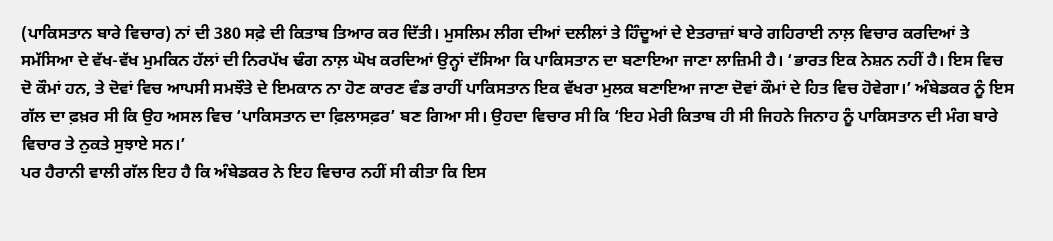(ਪਾਕਿਸਤਾਨ ਬਾਰੇ ਵਿਚਾਰ) ਨਾਂ ਦੀ 380 ਸਫ਼ੇ ਦੀ ਕਿਤਾਬ ਤਿਆਰ ਕਰ ਦਿੱਤੀ। ਮੁਸਲਿਮ ਲੀਗ ਦੀਆਂ ਦਲੀਲਾਂ ਤੇ ਹਿੰਦੂਆਂ ਦੇ ਏਤਰਾਜ਼ਾਂ ਬਾਰੇ ਗਹਿਰਾਈ ਨਾਲ਼ ਵਿਚਾਰ ਕਰਦਿਆਂ ਤੇ ਸਮੱਸਿਆ ਦੇ ਵੱਖ-ਵੱਖ ਮੁਮਕਿਨ ਹੱਲਾਂ ਦੀ ਨਿਰਪੱਖ ਢੰਗ ਨਾਲ਼ ਘੋਖ ਕਰਦਿਆਂ ਉਨ੍ਹਾਂ ਦੱਸਿਆ ਕਿ ਪਾਕਿਸਤਾਨ ਦਾ ਬਣਾਇਆ ਜਾਣਾ ਲਾਜ਼ਿਮੀ ਹੈ। ‘ਭਾਰਤ ਇਕ ਨੇਸ਼ਨ ਨਹੀਂ ਹੈ। ਇਸ ਵਿਚ ਦੋ ਕੌਮਾਂ ਹਨ, ਤੇ ਦੋਵਾਂ ਵਿਚ ਆਪਸੀ ਸਮਝੌਤੇ ਦੇ ਇਮਕਾਨ ਨਾ ਹੋਣ ਕਾਰਣ ਵੰਡ ਰਾਹੀਂ ਪਾਕਿਸਤਾਨ ਇਕ ਵੱਖਰਾ ਮੁਲਕ ਬਣਾਇਆ ਜਾਣਾ ਦੋਵਾਂ ਕੌਮਾਂ ਦੇ ਹਿਤ ਵਿਚ ਹੋਵੇਗਾ।’ ਅੰਬੇਡਕਰ ਨੂੰ ਇਸ ਗੱਲ ਦਾ ਫ਼ਖ਼ਰ ਸੀ ਕਿ ਉਹ ਅਸਲ ਵਿਚ ‘ਪਾਕਿਸਤਾਨ ਦਾ ਫ਼ਿਲਾਸਫ਼ਰ’ ਬਣ ਗਿਆ ਸੀ। ਉਹਦਾ ਵਿਚਾਰ ਸੀ ਕਿ ‘ਇਹ ਮੇਰੀ ਕਿਤਾਬ ਹੀ ਸੀ ਜਿਹਨੇ ਜਿਨਾਹ ਨੂੰ ਪਾਕਿਸਤਾਨ ਦੀ ਮੰਗ ਬਾਰੇ ਵਿਚਾਰ ਤੇ ਨੁਕਤੇ ਸੁਝਾਏ ਸਨ।’
ਪਰ ਹੈਰਾਨੀ ਵਾਲੀ ਗੱਲ ਇਹ ਹੈ ਕਿ ਅੰਬੇਡਕਰ ਨੇ ਇਹ ਵਿਚਾਰ ਨਹੀਂ ਸੀ ਕੀਤਾ ਕਿ ਇਸ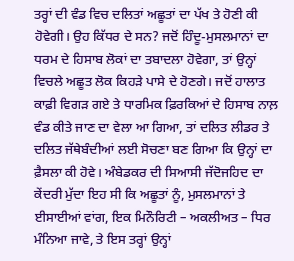ਤਰ੍ਹਾਂ ਦੀ ਵੰਡ ਵਿਚ ਦਲਿਤਾਂ ਅਛੂਤਾਂ ਦਾ ਪੱਖ ਤੇ ਹੋਣੀ ਕੀ ਹੋਵੇਗੀ। ਉਹ ਕਿੱਧਰ ਦੇ ਸਨ? ਜਦੋਂ ਹਿੰਦੂ-ਮੁਸਲਮਾਨਾਂ ਦਾ ਧਰਮ ਦੇ ਹਿਸਾਬ ਲੋਕਾਂ ਦਾ ਤਬਾਦਲਾ ਹੋਵੇਗਾ, ਤਾਂ ਉਨ੍ਹਾਂ ਵਿਚਲੇ ਅਛੂਤ ਲੋਕ ਕਿਹੜੇ ਪਾਸੇ ਦੇ ਹੋਣਗੇ। ਜਦੋਂ ਹਾਲਾਤ ਕਾਫ਼ੀ ਵਿਗੜ ਗਏ ਤੇ ਧਾਰਮਿਕ ਫ਼ਿਰਕਿਆਂ ਦੇ ਹਿਸਾਬ ਨਾਲ਼ ਵੰਡ ਕੀਤੇ ਜਾਣ ਦਾ ਵੇਲਾ ਆ ਗਿਆ, ਤਾਂ ਦਲਿਤ ਲੀਡਰ ਤੇ ਦਲਿਤ ਜੱਥੇਬੰਦੀਆਂ ਲਈ ਸੋਚਣਾ ਬਣ ਗਿਆ ਕਿ ਉਨ੍ਹਾਂ ਦਾ ਫ਼ੈਸਲਾ ਕੀ ਹੋਵੇ। ਅੰਬੇਡਕਰ ਦੀ ਸਿਆਸੀ ਜੱਦੋਜਹਿਦ ਦਾ ਕੇਂਦਰੀ ਮੁੱਦਾ ਇਹ ਸੀ ਕਿ ਅਛੂਤਾਂ ਨੂੰ, ਮੁਸਲਮਾਨਾਂ ਤੇ ਈਸਾਈਆਂ ਵਾਂਗ, ਇਕ ਮਿਨੌਰਿਟੀ – ਅਕਲੀਅਤ – ਧਿਰ ਮੰਨਿਆ ਜਾਵੇ, ਤੇ ਇਸ ਤਰ੍ਹਾਂ ਉਨ੍ਹਾਂ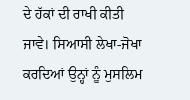ਦੇ ਹੱਕਾਂ ਦੀ ਰਾਖੀ ਕੀਤੀ ਜਾਵੇ। ਸਿਆਸੀ ਲੇਖਾ-ਜੋਖਾ ਕਰਦਿਆਂ ਉਨ੍ਹਾਂ ਨੂੰ ਮੁਸਲਿਮ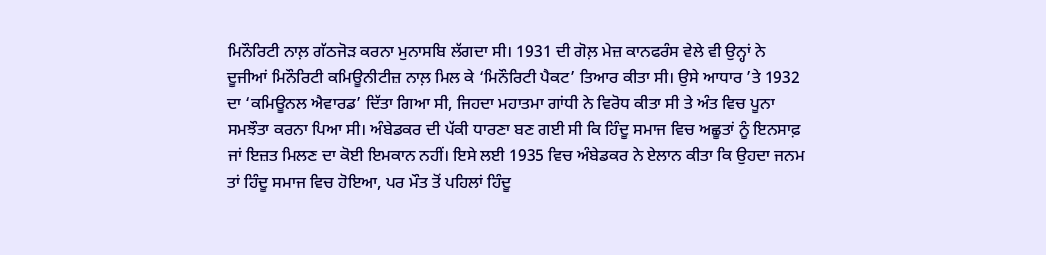ਮਿਨੌਰਿਟੀ ਨਾਲ਼ ਗੱਠਜੋੜ ਕਰਨਾ ਮੁਨਾਸਬਿ ਲੱਗਦਾ ਸੀ। 1931 ਦੀ ਗੋਲ਼ ਮੇਜ਼ ਕਾਨਫਰੰਸ ਵੇਲੇ ਵੀ ਉਨ੍ਹਾਂ ਨੇ ਦੂਜੀਆਂ ਮਿਨੌਰਿਟੀ ਕਮਿਊਨੀਟੀਜ਼ ਨਾਲ਼ ਮਿਲ ਕੇ ‘ਮਿਨੌਰਿਟੀ ਪੈਕਟ’ ਤਿਆਰ ਕੀਤਾ ਸੀ। ਉਸੇ ਆਧਾਰ ’ਤੇ 1932 ਦਾ ‘ਕਮਿਊਨਲ ਐਵਾਰਡ’ ਦਿੱਤਾ ਗਿਆ ਸੀ, ਜਿਹਦਾ ਮਹਾਤਮਾ ਗਾਂਧੀ ਨੇ ਵਿਰੋਧ ਕੀਤਾ ਸੀ ਤੇ ਅੰਤ ਵਿਚ ਪੂਨਾ ਸਮਝੌਤਾ ਕਰਨਾ ਪਿਆ ਸੀ। ਅੰਬੇਡਕਰ ਦੀ ਪੱਕੀ ਧਾਰਣਾ ਬਣ ਗਈ ਸੀ ਕਿ ਹਿੰਦੂ ਸਮਾਜ ਵਿਚ ਅਛੂਤਾਂ ਨੂੰ ਇਨਸਾਫ਼ ਜਾਂ ਇਜ਼ਤ ਮਿਲਣ ਦਾ ਕੋਈ ਇਮਕਾਨ ਨਹੀਂ। ਇਸੇ ਲਈ 1935 ਵਿਚ ਅੰਬੇਡਕਰ ਨੇ ਏਲਾਨ ਕੀਤਾ ਕਿ ਉਹਦਾ ਜਨਮ ਤਾਂ ਹਿੰਦੂ ਸਮਾਜ ਵਿਚ ਹੋਇਆ, ਪਰ ਮੌਤ ਤੋਂ ਪਹਿਲਾਂ ਹਿੰਦੂ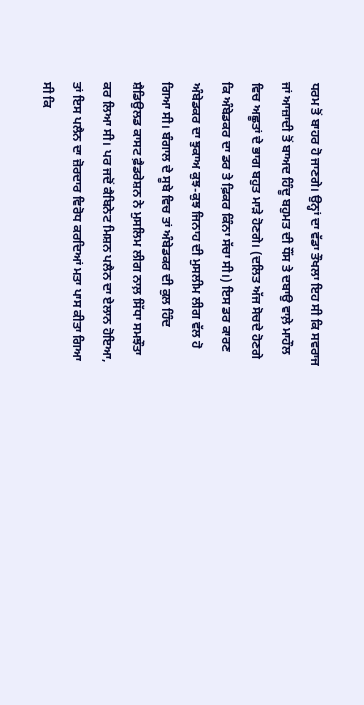ਧਰਮ ਤੋਂ ਬਾਹਰ ਹੋ ਜਾਣਗੇ। ਉਨ੍ਹਾਂ ਦਾ ਵੱਡਾ ਤੌਖਲਾ ਇਹ ਸੀ ਕਿ ਸਵਰਾਜ ਜਾਂ ਆਜ਼ਾਦੀ ਤੋਂ ਬਾਅਦ ਹਿੰਦੂ ਬਹੁਮਤ ਦੀ ਧੌਂਸ ਤੇ ਦਬਾਉ ਵਾਲ਼ੇ ਮਾਹੌਲ ਵਿਚ ਅਛੂਤਾਂ ਦੇ ਭਾਗ ਬਹੁਤ ਮਾੜੇ ਹੋਣਗੇ। (ਦਲਿਤ ਅੱਜ ਸੋਚਦੇ ਹੋਣਗੇ ਕਿ ਅੰਬੇਡਕਰ ਦਾ ਡਰ ਤੇ ਫ਼ਿਕਰ ਕਿੰਨਾ ਸੱਚਾ ਸੀ।) ਇਸ ਡਰ ਕਾਰਣ ਅੰਬੇਡਕਰ ਦਾ ਝੁਕਾਅ ਕੁਝ-ਕੁਝ ਜਿਨਾਹ ਦੀ ਮੁਸਲੀਮ ਲੀਗ ਵੱਲ ਹੋ ਗਿਆ ਸੀ। ਬੰਗਾਲ ਦੇ ਸੂਬੇ ਵਿਚ ਤਾਂ ਅੰਬੇਡਕਰ ਦੀ ਕੁਲ ਹਿੰਦ ਸ਼ੈਡਿਉਲਡ ਕਾਸਟ ਫ਼ੈਡਰੇਸ਼ਨ ਨੇ ਮੁਸਲਿਮ ਲੀਗ ਨਾਲ਼ ਸਿੱਧਾ ਸਮਝੌਤਾ ਕਰ ਲਿਆ ਸੀ। ਪਰ ਜਦੋਂ ਕੈਬਿਨੇਟ ਮਿਸ਼ਨ ਪਲੈਨ ਦਾ ਏਲਾਨ ਹੋਇਆ, ਤਾਂ ਇਸ ਪਲੈਨ ਦਾ ਜ਼ੋਰਦਾਰ ਵਿਰੋਧ ਕਰਦਿਆਂ ਮਤਾ ਪਾਸ ਕੀਤਾ ਗਿਆ ਸੀ ਕਿ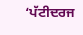‘ਪੱਟੀਦਰਜ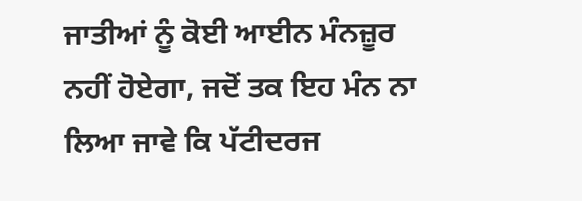ਜਾਤੀਆਂ ਨੂੰ ਕੋਈ ਆਈਨ ਮੰਨਜ਼ੂਰ ਨਹੀਂ ਹੋਏਗਾ, ਜਦੋਂ ਤਕ ਇਹ ਮੰਨ ਨਾ ਲਿਆ ਜਾਵੇ ਕਿ ਪੱਟੀਦਰਜ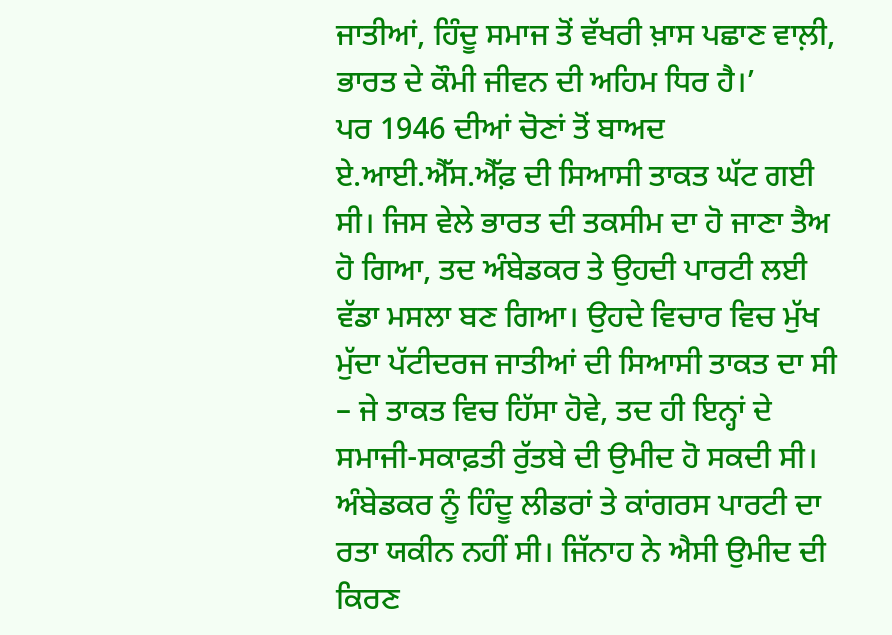ਜਾਤੀਆਂ, ਹਿੰਦੂ ਸਮਾਜ ਤੋਂ ਵੱਖਰੀ ਖ਼ਾਸ ਪਛਾਣ ਵਾਲ਼ੀ, ਭਾਰਤ ਦੇ ਕੌਮੀ ਜੀਵਨ ਦੀ ਅਹਿਮ ਧਿਰ ਹੈ।’
ਪਰ 1946 ਦੀਆਂ ਚੋਣਾਂ ਤੋਂ ਬਾਅਦ ਏ.ਆਈ.ਐੱਸ.ਐੱਫ਼ ਦੀ ਸਿਆਸੀ ਤਾਕਤ ਘੱਟ ਗਈ ਸੀ। ਜਿਸ ਵੇਲੇ ਭਾਰਤ ਦੀ ਤਕਸੀਮ ਦਾ ਹੋ ਜਾਣਾ ਤੈਅ ਹੋ ਗਿਆ, ਤਦ ਅੰਬੇਡਕਰ ਤੇ ਉਹਦੀ ਪਾਰਟੀ ਲਈ ਵੱਡਾ ਮਸਲਾ ਬਣ ਗਿਆ। ਉਹਦੇ ਵਿਚਾਰ ਵਿਚ ਮੁੱਖ ਮੁੱਦਾ ਪੱਟੀਦਰਜ ਜਾਤੀਆਂ ਦੀ ਸਿਆਸੀ ਤਾਕਤ ਦਾ ਸੀ – ਜੇ ਤਾਕਤ ਵਿਚ ਹਿੱਸਾ ਹੋਵੇ, ਤਦ ਹੀ ਇਨ੍ਹਾਂ ਦੇ ਸਮਾਜੀ-ਸਕਾਫ਼ਤੀ ਰੁੱਤਬੇ ਦੀ ਉਮੀਦ ਹੋ ਸਕਦੀ ਸੀ। ਅੰਬੇਡਕਰ ਨੂੰ ਹਿੰਦੂ ਲੀਡਰਾਂ ਤੇ ਕਾਂਗਰਸ ਪਾਰਟੀ ਦਾ ਰਤਾ ਯਕੀਨ ਨਹੀਂ ਸੀ। ਜਿੱਨਾਹ ਨੇ ਐਸੀ ਉਮੀਦ ਦੀ ਕਿਰਣ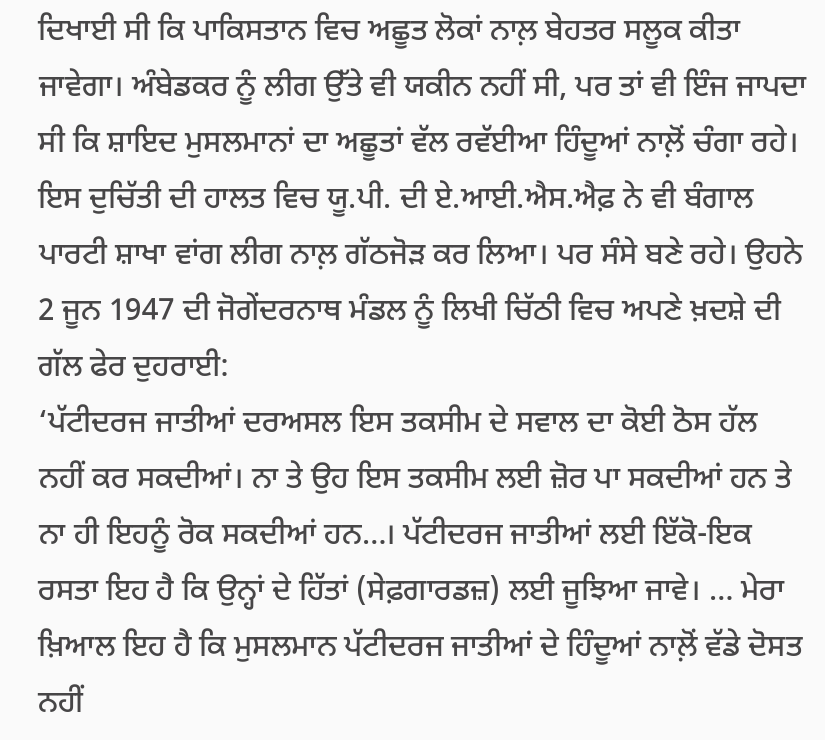ਦਿਖਾਈ ਸੀ ਕਿ ਪਾਕਿਸਤਾਨ ਵਿਚ ਅਛੂਤ ਲੋਕਾਂ ਨਾਲ਼ ਬੇਹਤਰ ਸਲੂਕ ਕੀਤਾ ਜਾਵੇਗਾ। ਅੰਬੇਡਕਰ ਨੂੰ ਲੀਗ ਉੱਤੇ ਵੀ ਯਕੀਨ ਨਹੀਂ ਸੀ, ਪਰ ਤਾਂ ਵੀ ਇੰਜ ਜਾਪਦਾ ਸੀ ਕਿ ਸ਼ਾਇਦ ਮੁਸਲਮਾਨਾਂ ਦਾ ਅਛੂਤਾਂ ਵੱਲ ਰਵੱਈਆ ਹਿੰਦੂਆਂ ਨਾਲ਼ੋਂ ਚੰਗਾ ਰਹੇ। ਇਸ ਦੁਚਿੱਤੀ ਦੀ ਹਾਲਤ ਵਿਚ ਯੂ.ਪੀ. ਦੀ ਏ.ਆਈ.ਐਸ.ਐਫ਼ ਨੇ ਵੀ ਬੰਗਾਲ ਪਾਰਟੀ ਸ਼ਾਖਾ ਵਾਂਗ ਲੀਗ ਨਾਲ਼ ਗੱਠਜੋੜ ਕਰ ਲਿਆ। ਪਰ ਸੰਸੇ ਬਣੇ ਰਹੇ। ਉਹਨੇ 2 ਜੂਨ 1947 ਦੀ ਜੋਗੇਂਦਰਨਾਥ ਮੰਡਲ ਨੂੰ ਲਿਖੀ ਚਿੱਠੀ ਵਿਚ ਅਪਣੇ ਖ਼ਦਸ਼ੇ ਦੀ ਗੱਲ ਫੇਰ ਦੁਹਰਾਈ:
‘ਪੱਟੀਦਰਜ ਜਾਤੀਆਂ ਦਰਅਸਲ ਇਸ ਤਕਸੀਮ ਦੇ ਸਵਾਲ ਦਾ ਕੋਈ ਠੋਸ ਹੱਲ ਨਹੀਂ ਕਰ ਸਕਦੀਆਂ। ਨਾ ਤੇ ਉਹ ਇਸ ਤਕਸੀਮ ਲਈ ਜ਼ੋਰ ਪਾ ਸਕਦੀਆਂ ਹਨ ਤੇ ਨਾ ਹੀ ਇਹਨੂੰ ਰੋਕ ਸਕਦੀਆਂ ਹਨ…। ਪੱਟੀਦਰਜ ਜਾਤੀਆਂ ਲਈ ਇੱਕੋ-ਇਕ ਰਸਤਾ ਇਹ ਹੈ ਕਿ ਉਨ੍ਹਾਂ ਦੇ ਹਿੱਤਾਂ (ਸੇਫ਼ਗਾਰਡਜ਼) ਲਈ ਜੂਝਿਆ ਜਾਵੇ। … ਮੇਰਾ ਖ਼ਿਆਲ ਇਹ ਹੈ ਕਿ ਮੁਸਲਮਾਨ ਪੱਟੀਦਰਜ ਜਾਤੀਆਂ ਦੇ ਹਿੰਦੂਆਂ ਨਾਲ਼ੋਂ ਵੱਡੇ ਦੋਸਤ ਨਹੀਂ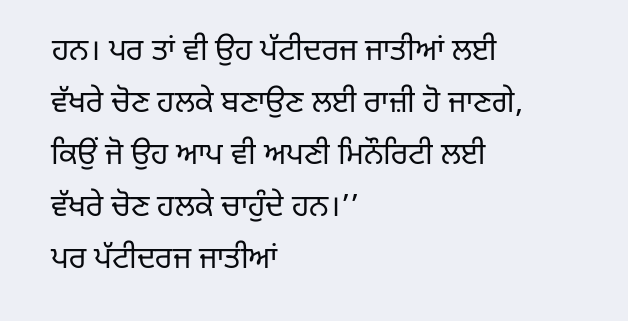ਹਨ। ਪਰ ਤਾਂ ਵੀ ਉਹ ਪੱਟੀਦਰਜ ਜਾਤੀਆਂ ਲਈ ਵੱਖਰੇ ਚੋਣ ਹਲਕੇ ਬਣਾਉਣ ਲਈ ਰਾਜ਼ੀ ਹੋ ਜਾਣਗੇ, ਕਿਉਂ ਜੋ ਉਹ ਆਪ ਵੀ ਅਪਣੀ ਮਿਨੌਰਿਟੀ ਲਈ ਵੱਖਰੇ ਚੋਣ ਹਲਕੇ ਚਾਹੁੰਦੇ ਹਨ।’’
ਪਰ ਪੱਟੀਦਰਜ ਜਾਤੀਆਂ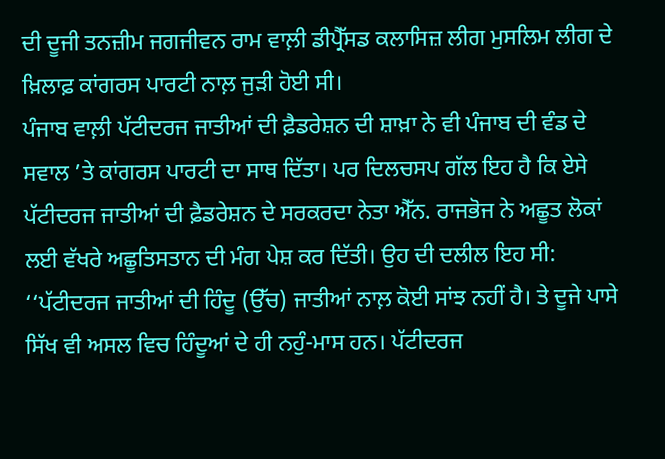ਦੀ ਦੂਜੀ ਤਨਜ਼ੀਮ ਜਗਜੀਵਨ ਰਾਮ ਵਾਲ਼ੀ ਡੀਪ੍ਰੈੱਸਡ ਕਲਾਸਿਜ਼ ਲੀਗ ਮੁਸਲਿਮ ਲੀਗ ਦੇ ਖ਼ਿਲਾਫ਼ ਕਾਂਗਰਸ ਪਾਰਟੀ ਨਾਲ਼ ਜੁੜੀ ਹੋਈ ਸੀ।
ਪੰਜਾਬ ਵਾਲ਼ੀ ਪੱਟੀਦਰਜ ਜਾਤੀਆਂ ਦੀ ਫ਼ੈਡਰੇਸ਼ਨ ਦੀ ਸ਼ਾਖ਼ਾ ਨੇ ਵੀ ਪੰਜਾਬ ਦੀ ਵੰਡ ਦੇ ਸਵਾਲ ’ਤੇ ਕਾਂਗਰਸ ਪਾਰਟੀ ਦਾ ਸਾਥ ਦਿੱਤਾ। ਪਰ ਦਿਲਚਸਪ ਗੱਲ ਇਹ ਹੈ ਕਿ ਏਸੇ ਪੱਟੀਦਰਜ ਜਾਤੀਆਂ ਦੀ ਫ਼ੈਡਰੇਸ਼ਨ ਦੇ ਸਰਕਰਦਾ ਨੇਤਾ ਐੱਨ. ਰਾਜਭੋਜ ਨੇ ਅਛੂਤ ਲੋਕਾਂ ਲਈ ਵੱਖਰੇ ਅਛੂਤਿਸਤਾਨ ਦੀ ਮੰਗ ਪੇਸ਼ ਕਰ ਦਿੱਤੀ। ਉਹ ਦੀ ਦਲੀਲ ਇਹ ਸੀ:
‘‘ਪੱਟੀਦਰਜ ਜਾਤੀਆਂ ਦੀ ਹਿੰਦੂ (ਉੱਚ) ਜਾਤੀਆਂ ਨਾਲ਼ ਕੋਈ ਸਾਂਝ ਨਹੀਂ ਹੈ। ਤੇ ਦੂਜੇ ਪਾਸੇ ਸਿੱਖ ਵੀ ਅਸਲ ਵਿਚ ਹਿੰਦੂਆਂ ਦੇ ਹੀ ਨਹੁੰ-ਮਾਸ ਹਨ। ਪੱਟੀਦਰਜ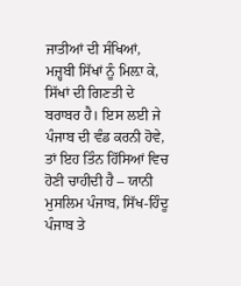ਜਾਤੀਆਂ ਦੀ ਸੰਖਿਆਂ, ਮਜ਼੍ਹਬੀ ਸਿੱਖਾਂ ਨੂੰ ਮਿਲ਼ਾ ਕੇ, ਸਿੱਖਾਂ ਦੀ ਗਿਣਤੀ ਦੇ ਬਰਾਬਰ ਹੈ। ਇਸ ਲਈ ਜੇ ਪੰਜਾਬ ਦੀ ਵੰਡ ਕਰਨੀ ਹੋਵੇ, ਤਾਂ ਇਹ ਤਿੰਨ ਹਿੱਸਿਆਂ ਵਿਚ ਹੋਣੀ ਚਾਹੀਦੀ ਹੈ – ਯਾਨੀ ਮੁਸਲਿਮ ਪੰਜਾਬ, ਸਿੱਖ-ਹਿੰਦੂ ਪੰਜਾਬ ਤੇ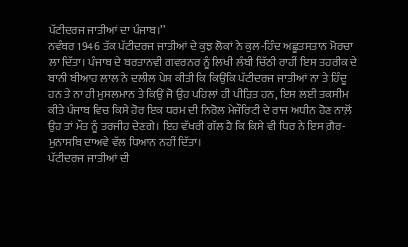ਪੱਟੀਦਰਜ ਜਾਤੀਆਂ ਦਾ ਪੰਜਾਬ।’’
ਨਵੰਬਰ 1946 ਤੱਕ ਪੱਟੀਦਰਜ ਜਾਤੀਆਂ ਦੇ ਕੁਝ ਲੋਕਾਂ ਨੇ ਕੁਲ-ਹਿੰਦ ਅਛੂਤਸਤਾਨ ਮੋਰਚਾ ਲਾ ਦਿੱਤਾ। ਪੰਜਾਬ ਦੇ ਬਰਤਾਨਵੀ ਗਵਰਨਰ ਨੂੰ ਲਿਖੀ ਲੰਬੀ ਚਿੱਠੀ ਰਾਹੀਂ ਇਸ ਤਹਰੀਕ ਦੇ ਬਾਨੀ ਬੀਆਹ ਲਾਲ ਨੇ ਦਲੀਲ ਪੇਸ਼ ਕੀਤੀ ਕਿ ਕਿਉਂਕਿ ਪੱਟੀਦਰਜ ਜਾਤੀਆਂ ਨਾ ਤੇ ਹਿੰਦੂ ਹਨ ਤੇ ਨਾ ਹੀ ਮੁਸਲਮਾਨ ਤੇ ਕਿਉਂ ਜੋ ਉਹ ਪਹਿਲਾਂ ਹੀ ਪੀੜਿਤ ਹਨ, ਇਸ ਲਈ ਤਕਸੀਮ ਕੀਤੇ ਪੰਜਾਬ ਵਿਚ ਕਿਸੇ ਹੋਰ ਇਕ ਧਰਮ ਦੀ ਨਿਰੋਲ ਮੇਜੌਰਿਟੀ ਦੇ ਰਾਜ ਅਧੀਨ ਹੋਣ ਨਾਲ਼ੋਂ ਉਹ ਤਾਂ ਮੌਤ ਨੂੰ ਤਰਜੀਹ ਦੇਣਗੇ। ਇਹ ਵੱਖਰੀ ਗੱਲ ਹੈ ਕਿ ਕਿਸੇ ਵੀ ਧਿਰ ਨੇ ਇਸ ਗ਼ੈਰ-ਮੁਨਾਸਬਿ ਦਾਅਵੇ ਵੱਲ ਧਿਆਨ ਨਹੀਂ ਦਿੱਤਾ।
ਪੱਟੀਦਰਜ ਜਾਤੀਆਂ ਦੀ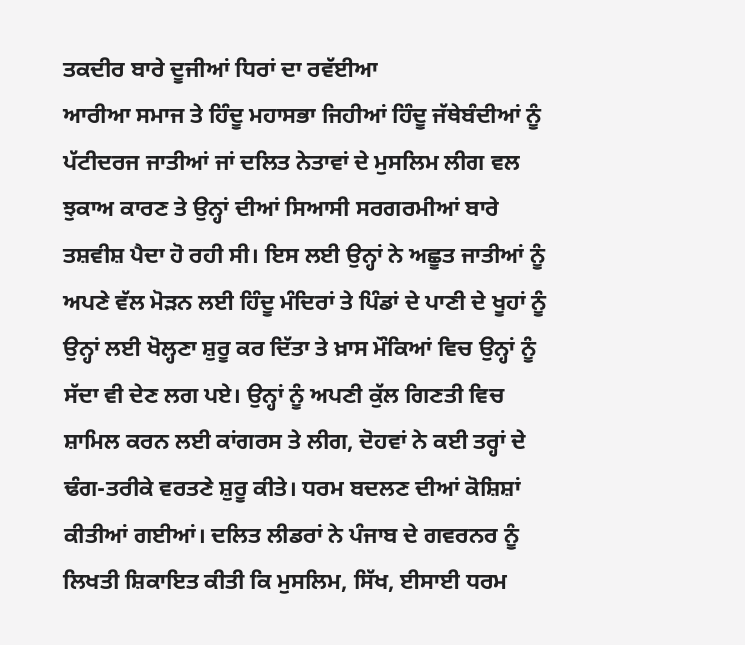ਤਕਦੀਰ ਬਾਰੇ ਦੂਜੀਆਂ ਧਿਰਾਂ ਦਾ ਰਵੱਈਆ
ਆਰੀਆ ਸਮਾਜ ਤੇ ਹਿੰਦੂ ਮਹਾਸਭਾ ਜਿਹੀਆਂ ਹਿੰਦੂ ਜੱਥੇਬੰਦੀਆਂ ਨੂੰ ਪੱਟੀਦਰਜ ਜਾਤੀਆਂ ਜਾਂ ਦਲਿਤ ਨੇਤਾਵਾਂ ਦੇ ਮੁਸਲਿਮ ਲੀਗ ਵਲ ਝੁਕਾਅ ਕਾਰਣ ਤੇ ਉਨ੍ਹਾਂ ਦੀਆਂ ਸਿਆਸੀ ਸਰਗਰਮੀਆਂ ਬਾਰੇ ਤਸ਼ਵੀਸ਼ ਪੈਦਾ ਹੋ ਰਹੀ ਸੀ। ਇਸ ਲਈ ਉਨ੍ਹਾਂ ਨੇ ਅਛੂਤ ਜਾਤੀਆਂ ਨੂੰ ਅਪਣੇ ਵੱਲ ਮੋੜਨ ਲਈ ਹਿੰਦੂ ਮੰਦਿਰਾਂ ਤੇ ਪਿੰਡਾਂ ਦੇ ਪਾਣੀ ਦੇ ਖੂਹਾਂ ਨੂੰ ਉਨ੍ਹਾਂ ਲਈ ਖੋਲ੍ਹਣਾ ਸ਼ੁਰੂ ਕਰ ਦਿੱਤਾ ਤੇ ਖ਼ਾਸ ਮੌਕਿਆਂ ਵਿਚ ਉਨ੍ਹਾਂ ਨੂੰ ਸੱਦਾ ਵੀ ਦੇਣ ਲਗ ਪਏ। ਉਨ੍ਹਾਂ ਨੂੰ ਅਪਣੀ ਕੁੱਲ ਗਿਣਤੀ ਵਿਚ ਸ਼ਾਮਿਲ ਕਰਨ ਲਈ ਕਾਂਗਰਸ ਤੇ ਲੀਗ, ਦੋਹਵਾਂ ਨੇ ਕਈ ਤਰ੍ਹਾਂ ਦੇ ਢੰਗ-ਤਰੀਕੇ ਵਰਤਣੇ ਸ਼ੁਰੂ ਕੀਤੇ। ਧਰਮ ਬਦਲਣ ਦੀਆਂ ਕੋਸ਼ਿਸ਼ਾਂ ਕੀਤੀਆਂ ਗਈਆਂ। ਦਲਿਤ ਲੀਡਰਾਂ ਨੇ ਪੰਜਾਬ ਦੇ ਗਵਰਨਰ ਨੂੰ ਲਿਖਤੀ ਸ਼ਿਕਾਇਤ ਕੀਤੀ ਕਿ ਮੁਸਲਿਮ, ਸਿੱਖ, ਈਸਾਈ ਧਰਮ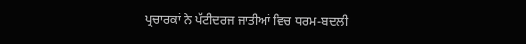ਪ੍ਰਚਾਰਕਾਂ ਨੇ ਪੱਟੀਦਰਜ ਜਾਤੀਆਂ ਵਿਚ ਧਰਮ-ਬਦਲੀ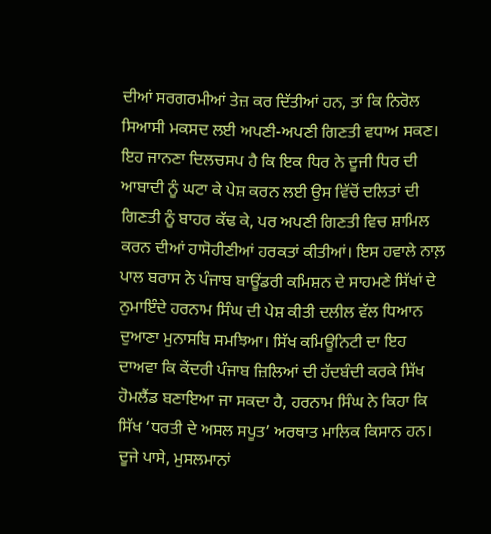ਦੀਆਂ ਸਰਗਰਮੀਆਂ ਤੇਜ਼ ਕਰ ਦਿੱਤੀਆਂ ਹਨ, ਤਾਂ ਕਿ ਨਿਰੋਲ ਸਿਆਸੀ ਮਕਸਦ ਲਈ ਅਪਣੀ-ਅਪਣੀ ਗਿਣਤੀ ਵਧਾਅ ਸਕਣ।
ਇਹ ਜਾਨਣਾ ਦਿਲਚਸਪ ਹੈ ਕਿ ਇਕ ਧਿਰ ਨੇ ਦੂਜੀ ਧਿਰ ਦੀ ਆਬਾਦੀ ਨੂੰ ਘਟਾ ਕੇ ਪੇਸ਼ ਕਰਨ ਲਈ ਉਸ ਵਿੱਚੋਂ ਦਲਿਤਾਂ ਦੀ ਗਿਣਤੀ ਨੂੰ ਬਾਹਰ ਕੱਢ ਕੇ, ਪਰ ਅਪਣੀ ਗਿਣਤੀ ਵਿਚ ਸ਼ਾਮਿਲ ਕਰਨ ਦੀਆਂ ਹਾਸੋਹੀਣੀਆਂ ਹਰਕਤਾਂ ਕੀਤੀਆਂ। ਇਸ ਹਵਾਲੇ ਨਾਲ਼ ਪਾਲ ਬਰਾਸ ਨੇ ਪੰਜਾਬ ਬਾਊਂਡਰੀ ਕਮਿਸ਼ਨ ਦੇ ਸਾਹਮਣੇ ਸਿੱਖਾਂ ਦੇ ਨੁਮਾਇੰਦੇ ਹਰਨਾਮ ਸਿੰਘ ਦੀ ਪੇਸ਼ ਕੀਤੀ ਦਲੀਲ ਵੱਲ ਧਿਆਨ ਦੁਆਣਾ ਮੁਨਾਸਬਿ ਸਮਝਿਆ। ਸਿੱਖ ਕਮਿਊਨਿਟੀ ਦਾ ਇਹ ਦਾਅਵਾ ਕਿ ਕੇਂਦਰੀ ਪੰਜਾਬ ਜ਼ਿਲਿਆਂ ਦੀ ਹੱਦਬੰਦੀ ਕਰਕੇ ਸਿੱਖ ਹੋਮਲੈਂਡ ਬਣਾਇਆ ਜਾ ਸਕਦਾ ਹੈ, ਹਰਨਾਮ ਸਿੰਘ ਨੇ ਕਿਹਾ ਕਿ ਸਿੱਖ ‘ਧਰਤੀ ਦੇ ਅਸਲ ਸਪੂਤ’ ਅਰਥਾਤ ਮਾਲਿਕ ਕਿਸਾਨ ਹਨ। ਦੂਜੇ ਪਾਸੇ, ਮੁਸਲਮਾਨਾਂ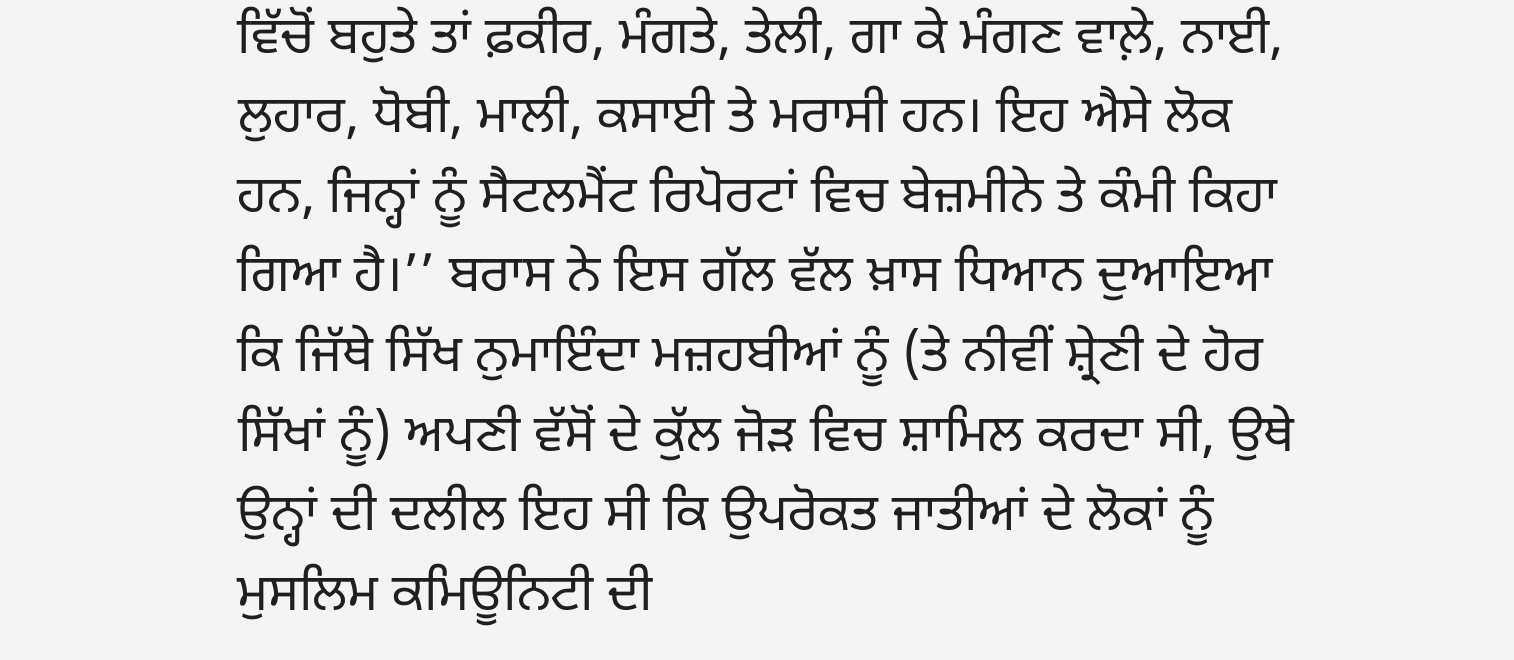ਵਿੱਚੋਂ ਬਹੁਤੇ ਤਾਂ ਫ਼ਕੀਰ, ਮੰਗਤੇ, ਤੇਲੀ, ਗਾ ਕੇ ਮੰਗਣ ਵਾਲ਼ੇ, ਨਾਈ, ਲੁਹਾਰ, ਧੋਬੀ, ਮਾਲੀ, ਕਸਾਈ ਤੇ ਮਰਾਸੀ ਹਨ। ਇਹ ਐਸੇ ਲੋਕ ਹਨ, ਜਿਨ੍ਹਾਂ ਨੂੰ ਸੈਟਲਮੈਂਟ ਰਿਪੋਰਟਾਂ ਵਿਚ ਬੇਜ਼ਮੀਨੇ ਤੇ ਕੰਮੀ ਕਿਹਾ ਗਿਆ ਹੈ।’’ ਬਰਾਸ ਨੇ ਇਸ ਗੱਲ ਵੱਲ ਖ਼ਾਸ ਧਿਆਨ ਦੁਆਇਆ ਕਿ ਜਿੱਥੇ ਸਿੱਖ ਨੁਮਾਇੰਦਾ ਮਜ਼ਹਬੀਆਂ ਨੂੰ (ਤੇ ਨੀਵੀਂ ਸ਼੍ਰੇਣੀ ਦੇ ਹੋਰ ਸਿੱਖਾਂ ਨੂੰ) ਅਪਣੀ ਵੱਸੋਂ ਦੇ ਕੁੱਲ ਜੋੜ ਵਿਚ ਸ਼ਾਮਿਲ ਕਰਦਾ ਸੀ, ਉਥੇ ਉਨ੍ਹਾਂ ਦੀ ਦਲੀਲ ਇਹ ਸੀ ਕਿ ਉਪਰੋਕਤ ਜਾਤੀਆਂ ਦੇ ਲੋਕਾਂ ਨੂੰ ਮੁਸਲਿਮ ਕਮਿਊਨਿਟੀ ਦੀ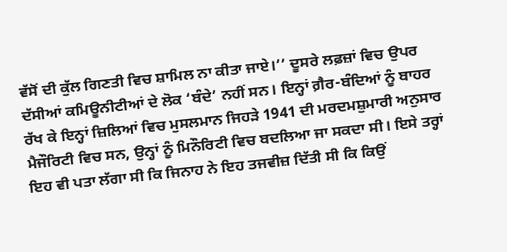ਵੱਸੋਂ ਦੀ ਕੁੱਲ ਗਿਣਤੀ ਵਿਚ ਸ਼ਾਮਿਲ ਨਾ ਕੀਤਾ ਜਾਏ।’’ ਦੂਸਰੇ ਲਫ਼ਜ਼ਾਂ ਵਿਚ ਉਪਰ ਦੱਸੀਆਂ ਕਮਿਊਨੀਟੀਆਂ ਦੇ ਲੋਕ ‘ਬੰਦੇ’ ਨਹੀਂ ਸਨ। ਇਨ੍ਹਾਂ ਗ਼ੈਰ-ਬੰਦਿਆਂ ਨੂੰ ਬਾਹਰ ਰੱਖ ਕੇ ਇਨ੍ਹਾਂ ਜ਼ਿਲਿਆਂ ਵਿਚ ਮੁਸਲਮਾਨ ਜਿਹੜੇ 1941 ਦੀ ਮਰਦਮਸ਼ੁਮਾਰੀ ਅਨੁਸਾਰ ਮੈਜੌਰਿਟੀ ਵਿਚ ਸਨ, ਉਨ੍ਹਾਂ ਨੂੰ ਮਿਨੌਰਿਟੀ ਵਿਚ ਬਦਲਿਆ ਜਾ ਸਕਦਾ ਸੀ। ਇਸੇ ਤਰ੍ਹਾਂ ਇਹ ਵੀ ਪਤਾ ਲੱਗਾ ਸੀ ਕਿ ਜਿਨਾਹ ਨੇ ਇਹ ਤਜਵੀਜ਼ ਦਿੱਤੀ ਸੀ ਕਿ ਕਿਉਂ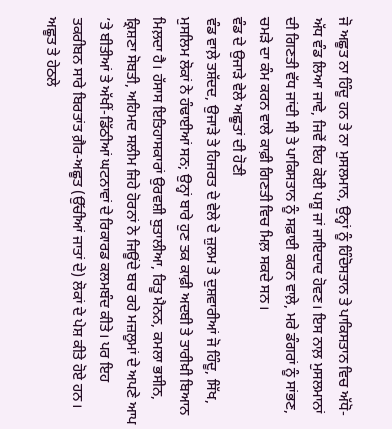ਜੋ ਅਛੂਤ ਨਾ ਹਿੰਦੂ ਹਨ ਤੇ ਨਾ ਮੁਸਲਮਾਨ, ਉਨ੍ਹਾਂ ਨੂੰ ਹਿੰਦੋਸਤਾਨ ਤੇ ਪਾਕਿਸਤਾਨ ਵਿਚ ਅੱਧੋ-ਅੱਧ ਵੰਡ ਲਿਆ ਜਾਵੇ, ਜਿਵੇਂ ਇਹ ਕੋਈ ਪਸ਼ੂ ਜਾਂ ਜਾਇਦਾਦ ਹੋਵਣ। ਇਸ ਨਾਲ਼ ਮੁਸਲਮਾਨਾਂ ਦੀ ਗਿਣਤੀ ਵੱਧ ਜਾਂਦੀ ਸੀ ਤੇ ਪਾਕਿਸਤਾਨ ਨੂੰ ਸਫ਼ਾਈ ਕਰਨ ਵਾਲ਼ੇ, ਮਰੇ ਡੰਗਰਾਂ ਨੂੰ ਸਾਂਭਣ, ਚਮੜੇ ਦਾ ਕੰਮ ਕਰਨ ਵਾਲੇ ਕਾਫ਼ੀ ਗਿਣਤੀ ਵਿਚ ਮਿਲ਼ ਸਕਦੇ ਸਨ।
ਵੰਡ ਦੇ ਉਜਾੜੇ ਵੇਲੇ ਅਛੂਤਾਂ ਦੀ ਹੋਣੀ
ਵੰਡ ਵਾਲ਼ੇ ਤਸ਼ੱਦਦ, ਉਜਾੜੇ ਤੇ ਹਿਜਰਤ ਦੇ ਵੇਲੇ ਦੇ ਜ਼ੁਲਮ ਤੇ ਦੁਸ਼ਵਾਰੀਆਂ ਜੋ ਹਿੰਦੂ, ਸਿੱਖ, ਮੁਸਲਿਮ ਲੋਕਾਂ ਨੇ ਹੰਢਾਈਆਂ ਸਨ; ਉਨ੍ਹਾਂ ਬਾਰੇ ਹੁਣ ਤਕ ਕਾਫ਼ੀ ਅਦਬੀ ਤੇ ਤਾਰੀਖ਼ੀ ਬਿਆਨ ਮਿਲ਼ਦਾ ਹੈ। ਹੱਸਾਸ ਇਤਿਹਾਸਕਾਰਾਂ ਉਰਵਸ਼ੀ ਬੁਤਾਲੀਆ, ਰਿਤੂ ਮੈਨਨ, ਕਮਲਾ ਭਸੀਨ, ਕ੍ਰਿਸ਼ਣਾ ਸੋਬਤੀ, ਅਹਿਮਦ ਸਲੀਮ ਜਿਹੇ ਹੋਰਨਾਂ ਨੇ ਜਿਊਂਦੇ ਬਚ ਰਹੇ ਮਜ਼ਲੂਮਾਂ ਦੇ ਅਪਣੇ ਆਪ ’ਤੇ ਬੀਤੀਆਂ ਤੇ ਅੱਖੀਂ-ਡਿੱਠੀਆਂ ਘਟਨਾਵਾਂ ਦੇ ਰਿਕਾਰਡ ਕਲਮਬੰਦ ਕੀਤੇ। ਪਰ ਇਹ ਤਕਰੀਬਨ ਸਾਰੇ ਬਿਰਤਾਂਤ ਗ਼ੈਰ-ਅਛੂਤ (ਉੱਚੀਆਂ ਜਾਤਾਂ ਦੇ) ਲੋਕਾਂ ਦੇ ਪੇਸ਼ ਕੀਤੇ ਹੋਏ ਹਨ। ਅਛੂਤ ਤੇ ਹੇਠਲੇ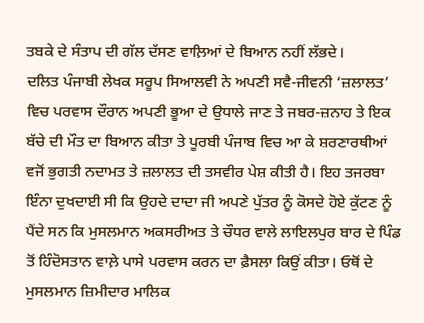ਤਬਕੇ ਦੇ ਸੰਤਾਪ ਦੀ ਗੱਲ ਦੱਸਣ ਵਾਲ਼ਿਆਂ ਦੇ ਬਿਆਨ ਨਹੀਂ ਲੱਭਦੇ।
ਦਲਿਤ ਪੰਜਾਬੀ ਲੇਖਕ ਸਰੂਪ ਸਿਆਲਵੀ ਨੇ ਅਪਣੀ ਸਵੈ-ਜੀਵਨੀ ‘ਜ਼ਲਾਲਤ’ ਵਿਚ ਪਰਵਾਸ ਦੌਰਾਨ ਅਪਣੀ ਭੂਆ ਦੇ ਉਧਾਲੇ ਜਾਣ ਤੇ ਜਬਰ-ਜ਼ਨਾਹ ਤੇ ਇਕ ਬੱਚੇ ਦੀ ਮੌਤ ਦਾ ਬਿਆਨ ਕੀਤਾ ਤੇ ਪੂਰਬੀ ਪੰਜਾਬ ਵਿਚ ਆ ਕੇ ਸ਼ਰਣਾਰਥੀਆਂ ਵਜੋਂ ਭੁਗਤੀ ਨਦਾਮਤ ਤੇ ਜ਼ਲਾਲਤ ਦੀ ਤਸਵੀਰ ਪੇਸ਼ ਕੀਤੀ ਹੈ। ਇਹ ਤਜਰਬਾ ਇੰਨਾ ਦੁਖਦਾਈ ਸੀ ਕਿ ਉਹਦੇ ਦਾਦਾ ਜੀ ਅਪਣੇ ਪੁੱਤਰ ਨੂੰ ਕੋਸਦੇ ਹੋਏ ਕੁੱਟਣ ਨੂੰ ਪੈਂਦੇ ਸਨ ਕਿ ਮੁਸਲਮਾਨ ਅਕਸਰੀਅਤ ਤੇ ਚੌਧਰ ਵਾਲੇ ਲਾਇਲਪੁਰ ਬਾਰ ਦੇ ਪਿੰਡ ਤੋਂ ਹਿੰਦੋਸਤਾਨ ਵਾਲ਼ੇ ਪਾਸੇ ਪਰਵਾਸ ਕਰਨ ਦਾ ਫ਼ੈਸਲਾ ਕਿਉਂ ਕੀਤਾ। ਓਥੋਂ ਦੇ ਮੁਸਲਮਾਨ ਜ਼ਿਮੀਦਾਰ ਮਾਲਿਕ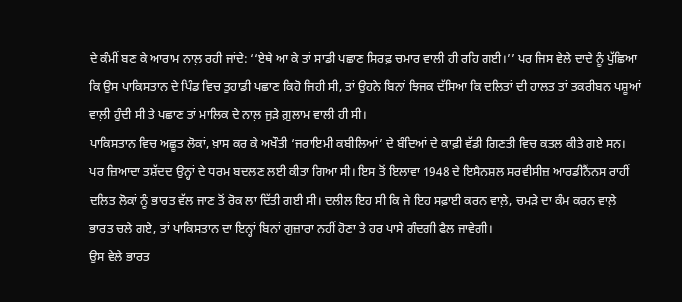ਦੇ ਕੰਮੀਂ ਬਣ ਕੇ ਆਰਾਮ ਨਾਲ਼ ਰਹੀ ਜਾਂਦੇ: ‘‘ਏਥੇ ਆ ਕੇ ਤਾਂ ਸਾਡੀ ਪਛਾਣ ਸਿਰਫ਼ ਚਮਾਰ ਵਾਲੀ ਹੀ ਰਹਿ ਗਈ।’’ ਪਰ ਜਿਸ ਵੇਲੇ ਦਾਦੇ ਨੂੰ ਪੁੱਛਿਆ ਕਿ ਉਸ ਪਾਕਿਸਤਾਨ ਦੇ ਪਿੰਡ ਵਿਚ ਤੁਹਾਡੀ ਪਛਾਣ ਕਿਹੋ ਜਿਹੀ ਸੀ, ਤਾਂ ਉਹਨੇ ਬਿਨਾਂ ਝਿਜਕ ਦੱਸਿਆ ਕਿ ਦਲਿਤਾਂ ਦੀ ਹਾਲਤ ਤਾਂ ਤਕਰੀਬਨ ਪਸ਼ੂਆਂ ਵਾਲ਼ੀ ਹੁੰਦੀ ਸੀ ਤੇ ਪਛਾਣ ਤਾਂ ਮਾਲਿਕ ਦੇ ਨਾਲ਼ ਜੁੜੇ ਗ਼ੁਲਾਮ ਵਾਲੀ ਹੀ ਸੀ।
ਪਾਕਿਸਤਾਨ ਵਿਚ ਅਛੂਤ ਲੋਕਾਂ, ਖ਼ਾਸ ਕਰ ਕੇ ਅਖੌਤੀ ‘ਜਰਾਇਮੀ ਕਬੀਲਿਆਂ’ ਦੇ ਬੰਦਿਆਂ ਦੇ ਕਾਫ਼ੀ ਵੱਡੀ ਗਿਣਤੀ ਵਿਚ ਕਤਲ ਕੀਤੇ ਗਏ ਸਨ। ਪਰ ਜ਼ਿਆਦਾ ਤਸ਼ੱਦਦ ਉਨ੍ਹਾਂ ਦੇ ਧਰਮ ਬਦਲਣ ਲਈ ਕੀਤਾ ਗਿਆ ਸੀ। ਇਸ ਤੋਂ ਇਲਾਵਾ 1948 ਦੇ ਇਸੈਨਸ਼ਲ ਸਰਵੀਸੀਜ਼ ਆਰਡੀਨੈਂਨਸ ਰਾਹੀਂ ਦਲਿਤ ਲੋਕਾਂ ਨੂੰ ਭਾਰਤ ਵੱਲ ਜਾਣ ਤੋਂ ਰੋਕ ਲਾ ਦਿੱਤੀ ਗਈ ਸੀ। ਦਲੀਲ ਇਹ ਸੀ ਕਿ ਜੇ ਇਹ ਸਫ਼ਾਈ ਕਰਨ ਵਾਲ਼ੇ, ਚਮੜੇ ਦਾ ਕੰਮ ਕਰਨ ਵਾਲ਼ੇ ਭਾਰਤ ਚਲੇ ਗਏ, ਤਾਂ ਪਾਕਿਸਤਾਨ ਦਾ ਇਨ੍ਹਾਂ ਬਿਨਾਂ ਗੁਜ਼ਾਰਾ ਨਹੀਂ ਹੋਣਾ ਤੇ ਹਰ ਪਾਸੇ ਗੰਦਗੀ ਫੈਲ ਜਾਵੇਗੀ।
ਉਸ ਵੇਲੇ ਭਾਰਤ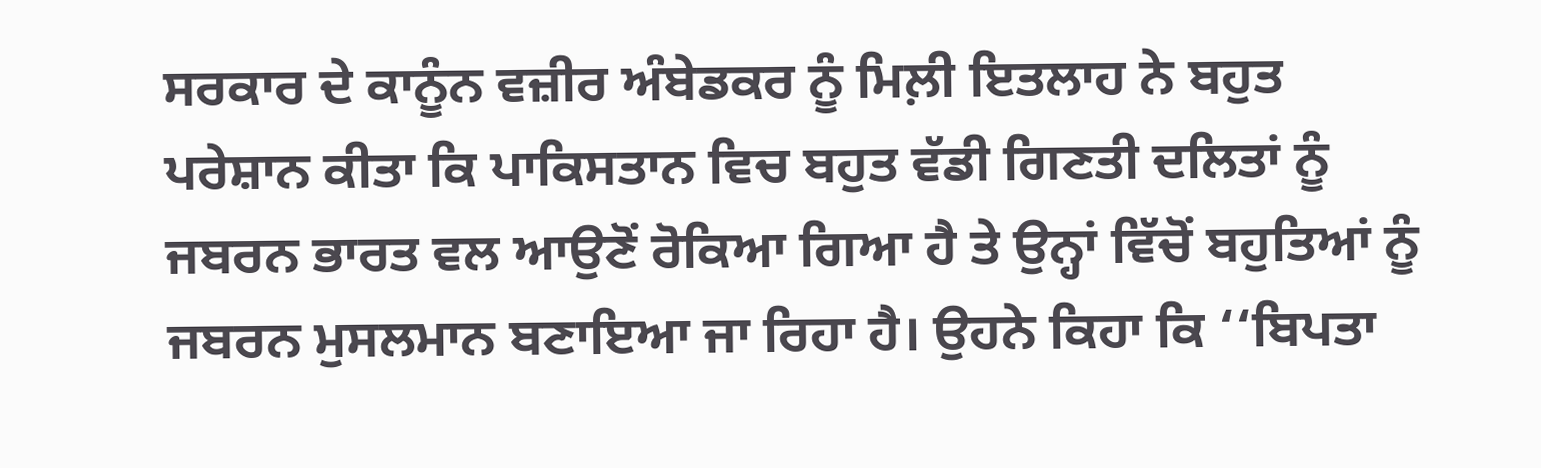ਸਰਕਾਰ ਦੇ ਕਾਨੂੰਨ ਵਜ਼ੀਰ ਅੰਬੇਡਕਰ ਨੂੰ ਮਿਲ਼ੀ ਇਤਲਾਹ ਨੇ ਬਹੁਤ ਪਰੇਸ਼ਾਨ ਕੀਤਾ ਕਿ ਪਾਕਿਸਤਾਨ ਵਿਚ ਬਹੁਤ ਵੱਡੀ ਗਿਣਤੀ ਦਲਿਤਾਂ ਨੂੰ ਜਬਰਨ ਭਾਰਤ ਵਲ ਆਉਣੋਂ ਰੋਕਿਆ ਗਿਆ ਹੈ ਤੇ ਉਨ੍ਹਾਂ ਵਿੱਚੋਂ ਬਹੁਤਿਆਂ ਨੂੰ ਜਬਰਨ ਮੁਸਲਮਾਨ ਬਣਾਇਆ ਜਾ ਰਿਹਾ ਹੈ। ਉਹਨੇ ਕਿਹਾ ਕਿ ‘‘ਬਿਪਤਾ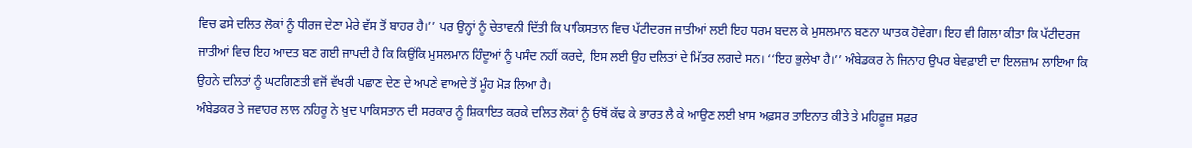ਵਿਚ ਫਸੇ ਦਲਿਤ ਲੋਕਾਂ ਨੂੰ ਧੀਰਜ ਦੇਣਾ ਮੇਰੇ ਵੱਸ ਤੋਂ ਬਾਹਰ ਹੈ।’’ ਪਰ ਉਨ੍ਹਾਂ ਨੂੰ ਚੇਤਾਵਨੀ ਦਿੱਤੀ ਕਿ ਪਾਕਿਸਤਾਨ ਵਿਚ ਪੱਟੀਦਰਜ ਜਾਤੀਆਂ ਲਈ ਇਹ ਧਰਮ ਬਦਲ ਕੇ ਮੁਸਲਮਾਨ ਬਣਨਾ ਘਾਤਕ ਹੋਵੇਗਾ। ਇਹ ਵੀ ਗਿਲਾ ਕੀਤਾ ਕਿ ਪੱਟੀਦਰਜ ਜਾਤੀਆਂ ਵਿਚ ਇਹ ਆਦਤ ਬਣ ਗਈ ਜਾਪਦੀ ਹੈ ਕਿ ਕਿਉਂਕਿ ਮੁਸਲਮਾਨ ਹਿੰਦੂਆਂ ਨੂੰ ਪਸੰਦ ਨਹੀਂ ਕਰਦੇ, ਇਸ ਲਈ ਉਹ ਦਲਿਤਾਂ ਦੇ ਮਿੱਤਰ ਲਗਦੇ ਸਨ। ‘‘ਇਹ ਭੁਲੇਖਾ ਹੈ।’’ ਅੰਬੇਡਕਰ ਨੇ ਜਿਨਾਹ ਉਪਰ ਬੇਵਫ਼ਾਈ ਦਾ ਇਲਜ਼ਾਮ ਲਾਇਆ ਕਿ ਉਹਨੇ ਦਲਿਤਾਂ ਨੂੰ ਘਟਗਿਣਤੀ ਵਜੋਂ ਵੱਖਰੀ ਪਛਾਣ ਦੇਣ ਦੇ ਅਪਣੇ ਵਾਅਦੇ ਤੋਂ ਮੂੰਹ ਮੋੜ ਲਿਆ ਹੈ।
ਅੰਬੇਡਕਰ ਤੇ ਜਵਾਹਰ ਲਾਲ ਨਹਿਰੂ ਨੇ ਖ਼ੁਦ ਪਾਕਿਸਤਾਨ ਦੀ ਸਰਕਾਰ ਨੂੰ ਸ਼ਿਕਾਇਤ ਕਰਕੇ ਦਲਿਤ ਲੋਕਾਂ ਨੂੰ ਓਥੋਂ ਕੱਢ ਕੇ ਭਾਰਤ ਲੈ ਕੇ ਆਉਣ ਲਈ ਖ਼ਾਸ ਅਫ਼ਸਰ ਤਾਇਨਾਤ ਕੀਤੇ ਤੇ ਮਹਿਫ਼ੂਜ਼ ਸਫ਼ਰ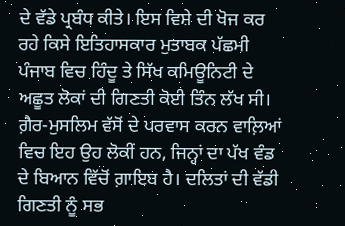ਦੇ ਵੱਡੇ ਪ੍ਰਬੰਧ ਕੀਤੇ। ਇਸ ਵਿਸ਼ੇ ਦੀ ਖੋਜ ਕਰ ਰਹੇ ਕਿਸੇ ਇਤਿਹਾਸਕਾਰ ਮੁਤਾਬਕ ਪੱਛਮੀ ਪੰਜਾਬ ਵਿਚ ਹਿੰਦੂ ਤੇ ਸਿੱਖ ਕਮਿਊਨਿਟੀ ਦੇ ਅਛੂਤ ਲੋਕਾਂ ਦੀ ਗਿਣਤੀ ਕੋਈ ਤਿੰਨ ਲੱਖ ਸੀ। ਗ਼ੈਰ-ਮੁਸਲਿਮ ਵੱਸੋਂ ਦੇ ਪਰਵਾਸ ਕਰਨ ਵਾਲ਼ਿਆਂ ਵਿਚ ਇਹ ਉਹ ਲੋਕੀਂ ਹਨ, ਜਿਨ੍ਹਾਂ ਦਾ ਪੱਖ ਵੰਡ ਦੇ ਬਿਆਨ ਵਿੱਚੋਂ ਗ਼ਾਇਬ ਹੈ। ਦਲਿਤਾਂ ਦੀ ਵੱਡੀ ਗਿਣਤੀ ਨੂੰ ਸਭ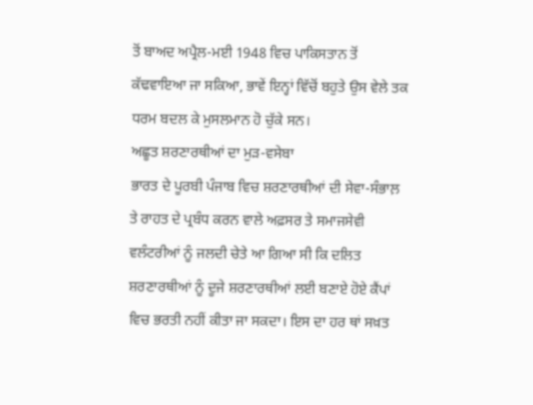ਤੋਂ ਬਾਅਦ ਅਪ੍ਰੈਲ-ਮਈ 1948 ਵਿਚ ਪਾਕਿਸਤਾਨ ਤੋਂ ਕੱਢਵਾਇਆ ਜਾ ਸਕਿਆ, ਭਾਵੇਂ ਇਨ੍ਹਾਂ ਵਿੱਚੋਂ ਬਹੁਤੇ ਉਸ ਵੇਲੇ ਤਕ ਧਰਮ ਬਦਲ ਕੇ ਮੁਸਲਮਾਨ ਹੋ ਚੁੱਕੇ ਸਨ।
ਅਛੂਤ ਸ਼ਰਣਾਰਥੀਆਂ ਦਾ ਮੁੜ-ਵਸੇਬਾ
ਭਾਰਤ ਦੇ ਪੂਰਬੀ ਪੰਜਾਬ ਵਿਚ ਸ਼ਰਣਾਰਥੀਆਂ ਦੀ ਸੇਵਾ-ਸੰਭਾਲ਼ ਤੇ ਰਾਹਤ ਦੇ ਪ੍ਰਬੰਧ ਕਰਨ ਵਾਲੇ ਅਫ਼ਸਰ ਤੇ ਸਮਾਜਸੇਵੀ ਵਲੰਟਰੀਆਂ ਨੂੰ ਜਲਦੀ ਚੇਤੇ ਆ ਗਿਆ ਸੀ ਕਿ ਦਲਿਤ ਸ਼ਰਣਾਰਥੀਆਂ ਨੂੰ ਦੂਜੇ ਸ਼ਰਣਾਰਥੀਆਂ ਲਈ ਬਣਾਏ ਹੋਏ ਕੈਂਪਾਂ ਵਿਚ ਭਰਤੀ ਨਹੀਂ ਕੀਤਾ ਜਾ ਸਕਦਾ। ਇਸ ਦਾ ਹਰ ਥਾਂ ਸਖ਼ਤ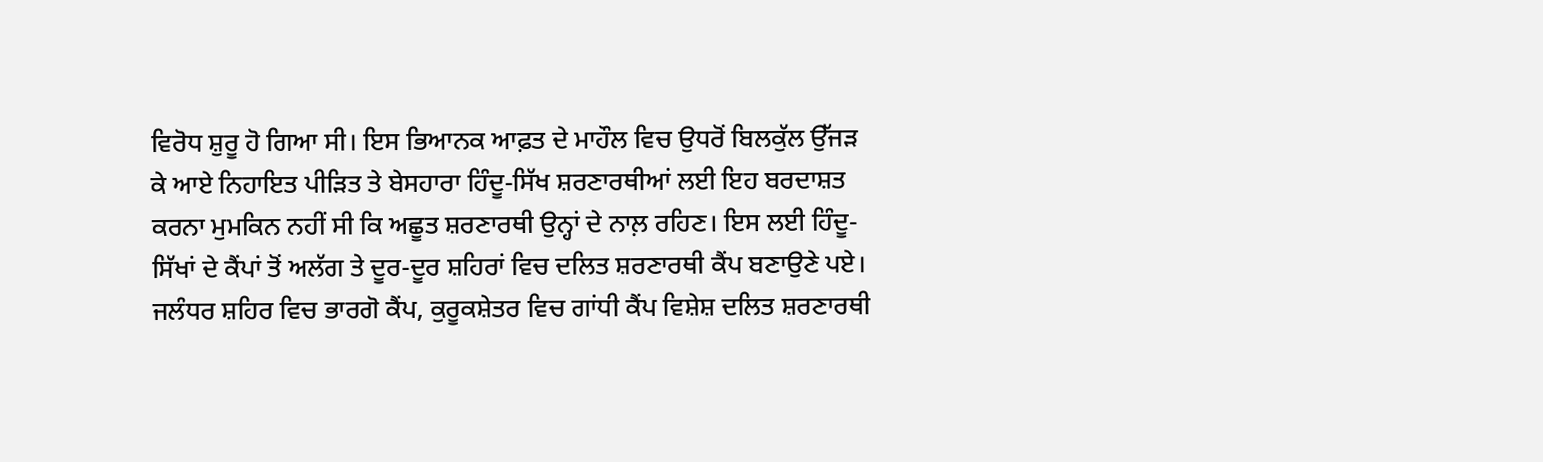ਵਿਰੋਧ ਸ਼ੁਰੂ ਹੋ ਗਿਆ ਸੀ। ਇਸ ਭਿਆਨਕ ਆਫ਼ਤ ਦੇ ਮਾਹੌਲ ਵਿਚ ਉਧਰੋਂ ਬਿਲਕੁੱਲ ਉੱਜੜ ਕੇ ਆਏ ਨਿਹਾਇਤ ਪੀੜਿਤ ਤੇ ਬੇਸਹਾਰਾ ਹਿੰਦੂ-ਸਿੱਖ ਸ਼ਰਣਾਰਥੀਆਂ ਲਈ ਇਹ ਬਰਦਾਸ਼ਤ ਕਰਨਾ ਮੁਮਕਿਨ ਨਹੀਂ ਸੀ ਕਿ ਅਛੂਤ ਸ਼ਰਣਾਰਥੀ ਉਨ੍ਹਾਂ ਦੇ ਨਾਲ਼ ਰਹਿਣ। ਇਸ ਲਈ ਹਿੰਦੂ-ਸਿੱਖਾਂ ਦੇ ਕੈਂਪਾਂ ਤੋਂ ਅਲੱਗ ਤੇ ਦੂਰ-ਦੂਰ ਸ਼ਹਿਰਾਂ ਵਿਚ ਦਲਿਤ ਸ਼ਰਣਾਰਥੀ ਕੈਂਪ ਬਣਾਉਣੇ ਪਏ। ਜਲੰਧਰ ਸ਼ਹਿਰ ਵਿਚ ਭਾਰਗੋ ਕੈਂਪ, ਕੁਰੂਕਸ਼ੇਤਰ ਵਿਚ ਗਾਂਧੀ ਕੈਂਪ ਵਿਸ਼ੇਸ਼ ਦਲਿਤ ਸ਼ਰਣਾਰਥੀ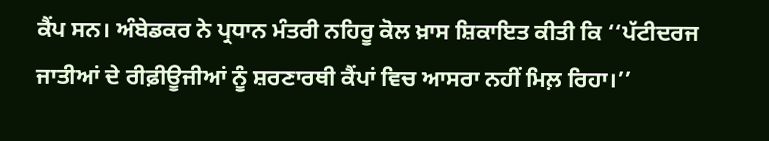ਕੈਂਪ ਸਨ। ਅੰਬੇਡਕਰ ਨੇ ਪ੍ਰਧਾਨ ਮੰਤਰੀ ਨਹਿਰੂ ਕੋਲ ਖ਼ਾਸ ਸ਼ਿਕਾਇਤ ਕੀਤੀ ਕਿ ‘‘ਪੱਟੀਦਰਜ ਜਾਤੀਆਂ ਦੇ ਰੀਫ਼ੀਊਜੀਆਂ ਨੂੰ ਸ਼ਰਣਾਰਥੀ ਕੈਂਪਾਂ ਵਿਚ ਆਸਰਾ ਨਹੀਂ ਮਿਲ਼ ਰਿਹਾ।’’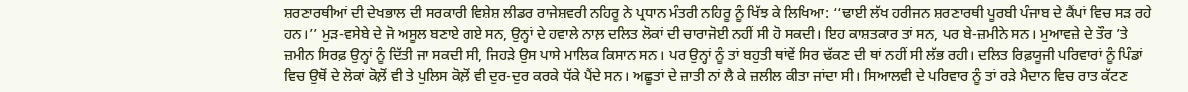ਸ਼ਰਣਾਰਥੀਆਂ ਦੀ ਦੇਖਭਾਲ ਦੀ ਸਰਕਾਰੀ ਵਿਸ਼ੇਸ਼ ਲੀਡਰ ਰਾਜੇਸ਼ਵਰੀ ਨਹਿਰੂ ਨੇ ਪ੍ਰਧਾਨ ਮੰਤਰੀ ਨਹਿਰੂ ਨੂੰ ਖਿੱਝ ਕੇ ਲਿਖਿਆ: ‘‘ਢਾਈ ਲੱਖ ਹਰੀਜਨ ਸ਼ਰਣਾਰਥੀ ਪੂਰਬੀ ਪੰਜਾਬ ਦੇ ਕੈਂਪਾਂ ਵਿਚ ਸੜ ਰਹੇ ਹਨ।’’ ਮੁੜ-ਵਸੇਬੇ ਦੇ ਜੋ ਅਸੂਲ ਬਣਾਏ ਗਏ ਸਨ, ਉਨ੍ਹਾਂ ਦੇ ਹਵਾਲੇ ਨਾਲ਼ ਦਲਿਤ ਲੋਕਾਂ ਦੀ ਚਾਰਾਜੋਈ ਨਹੀਂ ਸੀ ਹੋ ਸਕਦੀ। ਇਹ ਕਾਸ਼ਤਕਾਰ ਤਾਂ ਸਨ, ਪਰ ਬੇ-ਜ਼ਮੀਨੇ ਸਨ। ਮੁਆਵਜ਼ੇ ਦੇ ਤੌਰ ’ਤੇ ਜ਼ਮੀਨ ਸਿਰਫ਼ ਉਨ੍ਹਾਂ ਨੂੰ ਦਿੱਤੀ ਜਾ ਸਕਦੀ ਸੀ, ਜਿਹੜੇ ਉਸ ਪਾਸੇ ਮਾਲਿਕ ਕਿਸਾਨ ਸਨ। ਪਰ ਉਨ੍ਹਾਂ ਨੂੰ ਤਾਂ ਬਹੁਤੀ ਥਾਂਵੇਂ ਸਿਰ ਢੱਕਣ ਦੀ ਥਾਂ ਨਹੀਂ ਸੀ ਲੱਭ ਰਹੀ। ਦਲਿਤ ਰਿਫ਼ਯੂਜੀ ਪਰਿਵਾਰਾਂ ਨੂੰ ਪਿੰਡਾਂ ਵਿਚ ਉਥੋਂ ਦੇ ਲੋਕਾਂ ਕੋਲ਼ੋਂ ਵੀ ਤੇ ਪੁਲਿਸ ਕੋਲ਼ੋਂ ਵੀ ਦੁਰ-ਦੁਰ ਕਰਕੇ ਧੱਕੇ ਪੈਂਦੇ ਸਨ। ਅਛੂਤਾਂ ਦੇ ਜ਼ਾਤੀ ਨਾਂ ਲੈ ਕੇ ਜ਼ਲੀਲ ਕੀਤਾ ਜਾਂਦਾ ਸੀ। ਸਿਆਲਵੀ ਦੇ ਪਰਿਵਾਰ ਨੂੰ ਤਾਂ ਰੜੇ ਮੈਦਾਨ ਵਿਚ ਰਾਤ ਕੱਟਣ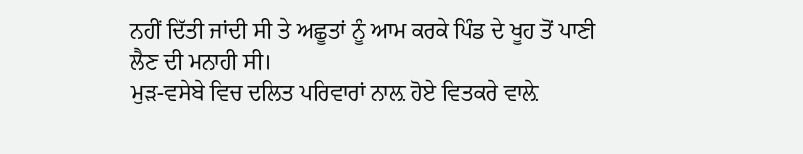ਨਹੀਂ ਦਿੱਤੀ ਜਾਂਦੀ ਸੀ ਤੇ ਅਛੂਤਾਂ ਨੂੰ ਆਮ ਕਰਕੇ ਪਿੰਡ ਦੇ ਖੂਹ ਤੋਂ ਪਾਣੀ ਲੈਣ ਦੀ ਮਨਾਹੀ ਸੀ।
ਮੁੜ-ਵਸੇਬੇ ਵਿਚ ਦਲਿਤ ਪਰਿਵਾਰਾਂ ਨਾਲ਼ ਹੋਏ ਵਿਤਕਰੇ ਵਾਲ਼ੇ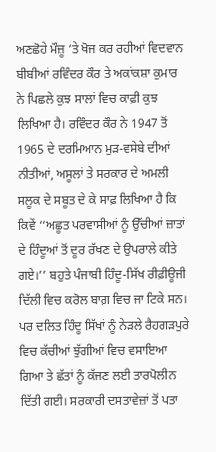ਅਣਛੋਹੇ ਮੌਜ਼ੂ ‘ਤੇ ਖੋਜ ਕਰ ਰਹੀਆਂ ਵਿਦਵਾਨ ਬੀਬੀਆਂ ਰਵਿੰਦਰ ਕੌਰ ਤੇ ਅਕਾਂਕਸ਼ਾ ਕੁਮਾਰ ਨੇ ਪਿਛਲੇ ਕੁਝ ਸਾਲਾਂ ਵਿਚ ਕਾਫ਼ੀ ਕੁਝ ਲਿਖਿਆ ਹੈ। ਰਵਿੰਦਰ ਕੌਰ ਨੇ 1947 ਤੋਂ 1965 ਦੇ ਦਰਮਿਆਨ ਮੁੜ-ਵਸੇਬੇ ਦੀਆਂ ਨੀਤੀਆਂ, ਅਸੂਲਾਂ ਤੇ ਸਰਕਾਰ ਦੇ ਅਮਲੀ ਸਲੂਕ ਦੇ ਸਬੂਤ ਦੇ ਕੇ ਸਾਫ਼ ਲਿਖਿਆ ਹੈ ਕਿ ਕਿਵੇਂ ‘‘ਅਛੂਤ ਪਰਵਾਸੀਆਂ ਨੂੰ ਉੱਚੀਆਂ ਜ਼ਾਤਾਂ ਦੇ ਹਿੰਦੂਆਂ ਤੋਂ ਦੂਰ ਰੱਖਣ ਦੇ ਉਪਰਾਲੇ ਕੀਤੇ ਗਏ।’’ ਬਹੁਤੇ ਪੰਜਾਬੀ ਹਿੰਦੂ-ਸਿੱਖ ਰੀਫ਼ੀਊਜੀ ਦਿੱਲੀ ਵਿਚ ਕਰੋਲ ਬਾਗ਼ ਵਿਚ ਜਾ ਟਿਕੇ ਸਨ। ਪਰ ਦਲਿਤ ਹਿੰਦੂ ਸਿੱਖਾਂ ਨੂੰ ਨੇੜਲੇ ਰੈਹਗੜਪੁਰੇ ਵਿਚ ਕੱਚੀਆਂ ਝੁੱਗੀਆਂ ਵਿਚ ਵਸਾਇਆ ਗਿਆ ਤੇ ਛੱਤਾਂ ਨੂੰ ਕੱਜਣ ਲਈ ਤਾਰਪੋਲੀਨ ਦਿੱਤੀ ਗਈ। ਸਰਕਾਰੀ ਦਸਤਾਵੇਜ਼ਾਂ ਤੋਂ ਪਤਾ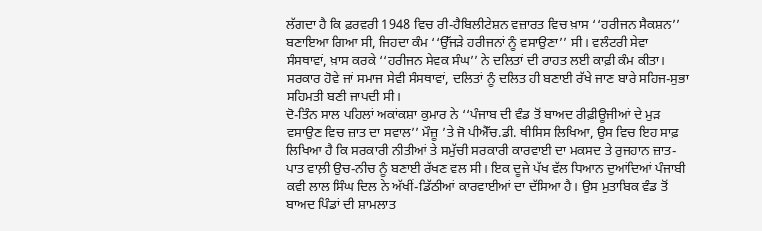ਲੱਗਦਾ ਹੈ ਕਿ ਫ਼ਰਵਰੀ 1948 ਵਿਚ ਰੀ-ਹੈਬਿਲੀਟੇਸ਼ਨ ਵਜ਼ਾਰਤ ਵਿਚ ਖ਼ਾਸ ‘‘ਹਰੀਜਨ ਸੈਕਸ਼ਨ’’ ਬਣਾਇਆ ਗਿਆ ਸੀ, ਜਿਹਦਾ ਕੰਮ ‘‘ਉੱਜੜੇ ਹਰੀਜਨਾਂ ਨੂੰ ਵਸਾਉਣਾ’’ ਸੀ। ਵਲੰਟਰੀ ਸੇਵਾ ਸੰਸਥਾਵਾਂ, ਖ਼ਾਸ ਕਰਕੇ ‘‘ਹਰੀਜਨ ਸੇਵਕ ਸੰਘ’’ ਨੇ ਦਲਿਤਾਂ ਦੀ ਰਾਹਤ ਲਈ ਕਾਫ਼ੀ ਕੰਮ ਕੀਤਾ। ਸਰਕਾਰ ਹੋਵੇ ਜਾਂ ਸਮਾਜ ਸੇਵੀ ਸੰਸਥਾਵਾਂ, ਦਲਿਤਾਂ ਨੂੰ ਦਲਿਤ ਹੀ ਬਣਾਈ ਰੱਖੇ ਜਾਣ ਬਾਰੇ ਸਹਿਜ-ਸੁਭਾ ਸਹਿਮਤੀ ਬਣੀ ਜਾਪਦੀ ਸੀ।
ਦੋ-ਤਿੰਨ ਸਾਲ ਪਹਿਲਾਂ ਅਕਾਂਕਸ਼ਾ ਕੁਮਾਰ ਨੇ ‘‘ਪੰਜਾਬ ਦੀ ਵੰਡ ਤੋਂ ਬਾਅਦ ਰੀਫ਼ੀਊਜੀਆਂ ਦੇ ਮੁੜ ਵਸਾਉਣ ਵਿਚ ਜ਼ਾਤ ਦਾ ਸਵਾਲ’’ ਮੌਜ਼ੂ ’ਤੇ ਜੋ ਪੀਐੱਚ.ਡੀ. ਥੀਸਿਸ ਲਿਖਿਆ, ਉਸ ਵਿਚ ਇਹ ਸਾਫ਼ ਲਿਖਿਆ ਹੈ ਕਿ ਸਰਕਾਰੀ ਨੀਤੀਆਂ ਤੇ ਸਮੁੱਚੀ ਸਰਕਾਰੀ ਕਾਰਵਾਈ ਦਾ ਮਕਸਦ ਤੇ ਰੁਜਹਾਨ ਜ਼ਾਤ-ਪਾਤ ਵਾਲ਼ੀ ਉਚ-ਨੀਚ ਨੂੰ ਬਣਾਈ ਰੱਖਣ ਵਲ ਸੀ। ਇਕ ਦੂਜੇ ਪੱਖ ਵੱਲ ਧਿਆਨ ਦੁਆਂਦਿਆਂ ਪੰਜਾਬੀ ਕਵੀ ਲਾਲ ਸਿੰਘ ਦਿਲ ਨੇ ਅੱਖੀਂ-ਡਿੱਠੀਆਂ ਕਾਰਵਾਈਆਂ ਦਾ ਦੱਸਿਆ ਹੈ। ਉਸ ਮੁਤਾਬਿਕ ਵੰਡ ਤੋਂ ਬਾਅਦ ਪਿੰਡਾਂ ਦੀ ਸ਼ਾਮਲਾਤ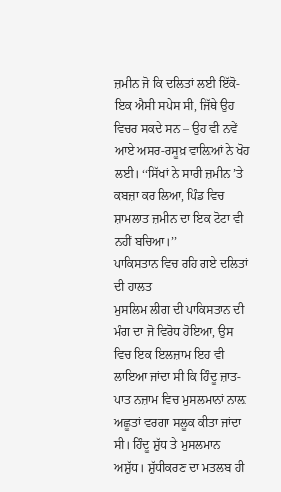ਜ਼ਮੀਨ ਜੋ ਕਿ ਦਲਿਤਾਂ ਲਈ ਇੱਕੋ-ਇਕ ਐਸੀ ਸਪੇਸ ਸੀ, ਜਿੱਥੇ ਉਹ ਵਿਚਰ ਸਕਦੇ ਸਨ – ਉਹ ਵੀ ਨਵੇਂ ਆਏ ਅਸਰ-ਰਸੂਖ਼ ਵਾਲ਼ਿਆਂ ਨੇ ਖੋਹ ਲਈ। ‘‘ਸਿੱਖਾਂ ਨੇ ਸਾਰੀ ਜ਼ਮੀਨ ’ਤੇ ਕਬਜ਼ਾ ਕਰ ਲਿਆ, ਪਿੰਡ ਵਿਚ ਸ਼ਾਮਲਾਤ ਜ਼ਮੀਨ ਦਾ ਇਕ ਟੋਟਾ ਵੀ ਨਹੀਂ ਬਚਿਆ।’’
ਪਾਕਿਸਤਾਨ ਵਿਚ ਰਹਿ ਗਏ ਦਲਿਤਾਂ ਦੀ ਹਾਲਤ
ਮੁਸਲਿਮ ਲੀਗ ਦੀ ਪਾਕਿਸਤਾਨ ਦੀ ਮੰਗ ਦਾ ਜੋ ਵਿਰੋਧ ਹੋਇਆ, ਉਸ ਵਿਚ ਇਕ ਇਲਜ਼ਾਮ ਇਹ ਵੀ ਲਾਇਆ ਜਾਂਦਾ ਸੀ ਕਿ ਹਿੰਦੂ ਜ਼ਾਤ-ਪਾਤ ਨਜ਼ਾਮ ਵਿਚ ਮੁਸਲਮਾਨਾਂ ਨਾਲ਼ ਅਛੂਤਾਂ ਵਰਗਾ ਸਲੂਕ ਕੀਤਾ ਜਾਂਦਾ ਸੀ। ਹਿੰਦੂ ਸ਼ੁੱਧ ਤੇ ਮੁਸਲਮਾਨ ਅਸ਼ੁੱਧ। ਸ਼ੁੱਧੀਕਰਣ ਦਾ ਮਤਲਬ ਹੀ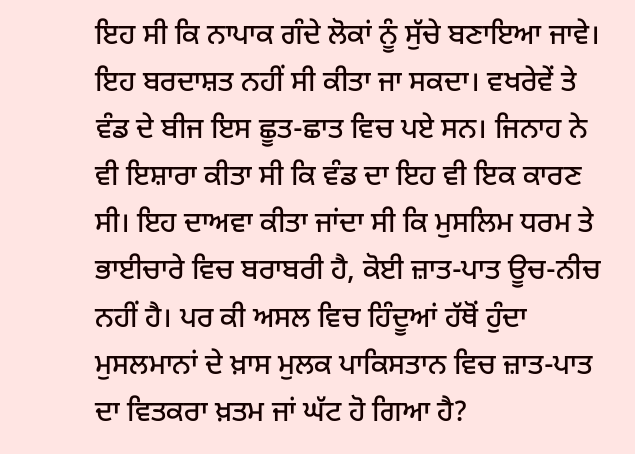ਇਹ ਸੀ ਕਿ ਨਾਪਾਕ ਗੰਦੇ ਲੋਕਾਂ ਨੂੰ ਸੁੱਚੇ ਬਣਾਇਆ ਜਾਵੇ। ਇਹ ਬਰਦਾਸ਼ਤ ਨਹੀਂ ਸੀ ਕੀਤਾ ਜਾ ਸਕਦਾ। ਵਖਰੇਵੇਂ ਤੇ ਵੰਡ ਦੇ ਬੀਜ ਇਸ ਛੂਤ-ਛਾਤ ਵਿਚ ਪਏ ਸਨ। ਜਿਨਾਹ ਨੇ ਵੀ ਇਸ਼ਾਰਾ ਕੀਤਾ ਸੀ ਕਿ ਵੰਡ ਦਾ ਇਹ ਵੀ ਇਕ ਕਾਰਣ ਸੀ। ਇਹ ਦਾਅਵਾ ਕੀਤਾ ਜਾਂਦਾ ਸੀ ਕਿ ਮੁਸਲਿਮ ਧਰਮ ਤੇ ਭਾਈਚਾਰੇ ਵਿਚ ਬਰਾਬਰੀ ਹੈ, ਕੋਈ ਜ਼ਾਤ-ਪਾਤ ਊਚ-ਨੀਚ ਨਹੀਂ ਹੈ। ਪਰ ਕੀ ਅਸਲ ਵਿਚ ਹਿੰਦੂਆਂ ਹੱਥੋਂ ਹੁੰਦਾ ਮੁਸਲਮਾਨਾਂ ਦੇ ਖ਼ਾਸ ਮੁਲਕ ਪਾਕਿਸਤਾਨ ਵਿਚ ਜ਼ਾਤ-ਪਾਤ ਦਾ ਵਿਤਕਰਾ ਖ਼ਤਮ ਜਾਂ ਘੱਟ ਹੋ ਗਿਆ ਹੈ?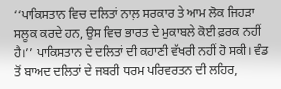‘‘ਪਾਕਿਸਤਾਨ ਵਿਚ ਦਲਿਤਾਂ ਨਾਲ਼ ਸਰਕਾਰ ਤੇ ਆਮ ਲੋਕ ਜਿਹੜਾ ਸਲੂਕ ਕਰਦੇ ਹਨ, ਉਸ ਵਿਚ ਭਾਰਤ ਦੇ ਮੁਕਾਬਲੇ ਕੋਈ ਫ਼ਰਕ ਨਹੀਂ ਹੈ।’’ ਪਾਕਿਸਤਾਨ ਦੇ ਦਲਿਤਾਂ ਦੀ ਕਹਾਣੀ ਵੱਖਰੀ ਨਹੀਂ ਹੋ ਸਕੀ। ਵੰਡ ਤੋਂ ਬਾਅਦ ਦਲਿਤਾਂ ਦੇ ਜਬਰੀ ਧਰਮ ਪਰਿਵਰਤਨ ਦੀ ਲਹਿਰ,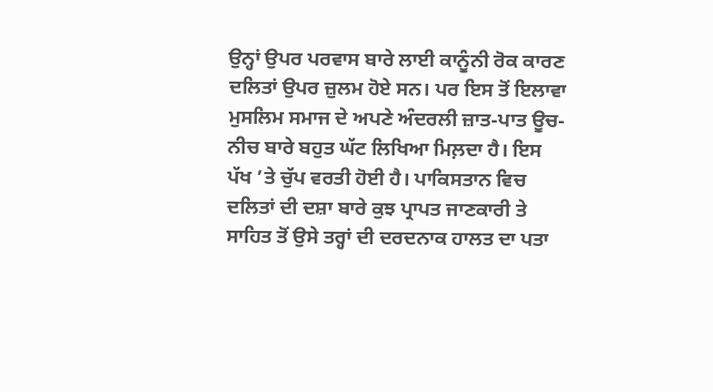ਉਨ੍ਹਾਂ ਉਪਰ ਪਰਵਾਸ ਬਾਰੇ ਲਾਈ ਕਾਨੂੰਨੀ ਰੋਕ ਕਾਰਣ ਦਲਿਤਾਂ ਉਪਰ ਜ਼ੁਲਮ ਹੋਏ ਸਨ। ਪਰ ਇਸ ਤੋਂ ਇਲਾਵਾ ਮੁਸਲਿਮ ਸਮਾਜ ਦੇ ਅਪਣੇ ਅੰਦਰਲੀ ਜ਼ਾਤ-ਪਾਤ ਊਚ-ਨੀਚ ਬਾਰੇ ਬਹੁਤ ਘੱਟ ਲਿਖਿਆ ਮਿਲ਼ਦਾ ਹੈ। ਇਸ ਪੱਖ ’ਤੇ ਚੁੱਪ ਵਰਤੀ ਹੋਈ ਹੈ। ਪਾਕਿਸਤਾਨ ਵਿਚ ਦਲਿਤਾਂ ਦੀ ਦਸ਼ਾ ਬਾਰੇ ਕੁਝ ਪ੍ਰਾਪਤ ਜਾਣਕਾਰੀ ਤੇ ਸਾਹਿਤ ਤੋਂ ਉਸੇ ਤਰ੍ਹਾਂ ਦੀ ਦਰਦਨਾਕ ਹਾਲਤ ਦਾ ਪਤਾ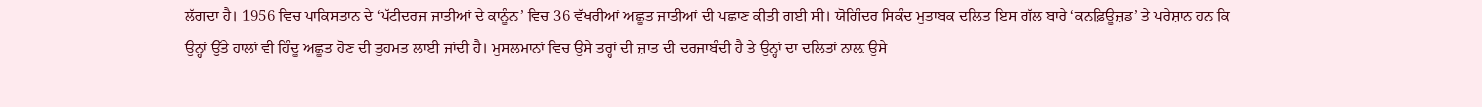ਲੱਗਦਾ ਹੈ। 1956 ਵਿਚ ਪਾਕਿਸਤਾਨ ਦੇ ‘ਪੱਟੀਦਰਜ ਜਾਤੀਆਂ ਦੇ ਕਾਨੂੰਨ’ ਵਿਚ 36 ਵੱਖਰੀਆਂ ਅਛੂਤ ਜਾਤੀਆਂ ਦੀ ਪਛਾਣ ਕੀਤੀ ਗਈ ਸੀ। ਯੋਗਿੰਦਰ ਸਿਕੰਦ ਮੁਤਾਬਕ ਦਲਿਤ ਇਸ ਗੱਲ ਬਾਰੇ ‘ਕਨਫ਼ਿਊਜ਼ਡ’ ਤੇ ਪਰੇਸ਼ਾਨ ਹਨ ਕਿ ਉਨ੍ਹਾਂ ਉੱਤੇ ਹਾਲਾਂ ਵੀ ਹਿੰਦੂ ਅਛੂਤ ਹੋਣ ਦੀ ਤੁਹਮਤ ਲਾਈ ਜਾਂਦੀ ਹੈ। ਮੁਸਲਮਾਨਾਂ ਵਿਚ ਉਸੇ ਤਰ੍ਹਾਂ ਦੀ ਜ਼ਾਤ ਦੀ ਦਰਜਾਬੰਦੀ ਹੈ ਤੇ ਉਨ੍ਹਾਂ ਦਾ ਦਲਿਤਾਂ ਨਾਲ਼ ਉਸੇ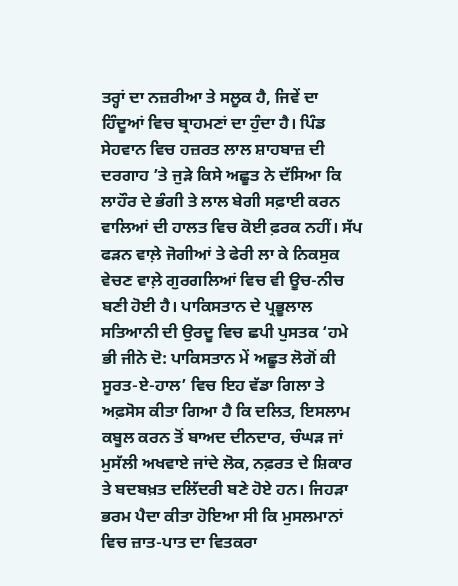ਤਰ੍ਹਾਂ ਦਾ ਨਜ਼ਰੀਆ ਤੇ ਸਲੂਕ ਹੈ, ਜਿਵੇਂ ਦਾ ਹਿੰਦੂਆਂ ਵਿਚ ਬ੍ਰਾਹਮਣਾਂ ਦਾ ਹੁੰਦਾ ਹੈ। ਪਿੰਡ ਸੇਹਵਾਨ ਵਿਚ ਹਜ਼ਰਤ ਲਾਲ ਸ਼ਾਹਬਾਜ਼ ਦੀ ਦਰਗਾਹ ’ਤੇ ਜੁੜੇ ਕਿਸੇ ਅਛੂਤ ਨੇ ਦੱਸਿਆ ਕਿ ਲਾਹੌਰ ਦੇ ਭੰਗੀ ਤੇ ਲਾਲ ਬੇਗੀ ਸਫ਼ਾਈ ਕਰਨ ਵਾਲਿਆਂ ਦੀ ਹਾਲਤ ਵਿਚ ਕੋਈ ਫ਼ਰਕ ਨਹੀਂ। ਸੱਪ ਫੜਨ ਵਾਲ਼ੇ ਜੋਗੀਆਂ ਤੇ ਫੇਰੀ ਲਾ ਕੇ ਨਿਕਸੁਕ ਵੇਚਣ ਵਾਲ਼ੇ ਗੁਰਗਲਿਆਂ ਵਿਚ ਵੀ ਊਚ-ਨੀਚ ਬਣੀ ਹੋਈ ਹੈ। ਪਾਕਿਸਤਾਨ ਦੇ ਪ੍ਰਭੂਲਾਲ ਸਤਿਆਨੀ ਦੀ ਉਰਦੂ ਵਿਚ ਛਪੀ ਪੁਸਤਕ ‘ਹਮੇ ਭੀ ਜੀਨੇ ਦੋ: ਪਾਕਿਸਤਾਨ ਮੇਂ ਅਛੂਤ ਲੋਗੋਂ ਕੀ ਸੂਰਤ-ਏ-ਹਾਲ’ ਵਿਚ ਇਹ ਵੱਡਾ ਗਿਲਾ ਤੇ ਅਫ਼ਸੋਸ ਕੀਤਾ ਗਿਆ ਹੈ ਕਿ ਦਲਿਤ, ਇਸਲਾਮ ਕਬੂਲ ਕਰਨ ਤੋਂ ਬਾਅਦ ਦੀਨਦਾਰ, ਚੰਘੜ ਜਾਂ ਮੁਸੱਲੀ ਅਖਵਾਏ ਜਾਂਦੇ ਲੋਕ, ਨਫ਼ਰਤ ਦੇ ਸ਼ਿਕਾਰ ਤੇ ਬਦਬਖ਼ਤ ਦਲਿੱਦਰੀ ਬਣੇ ਹੋਏ ਹਨ। ਜਿਹੜਾ ਭਰਮ ਪੈਦਾ ਕੀਤਾ ਹੋਇਆ ਸੀ ਕਿ ਮੁਸਲਮਾਨਾਂ ਵਿਚ ਜ਼ਾਤ-ਪਾਤ ਦਾ ਵਿਤਕਰਾ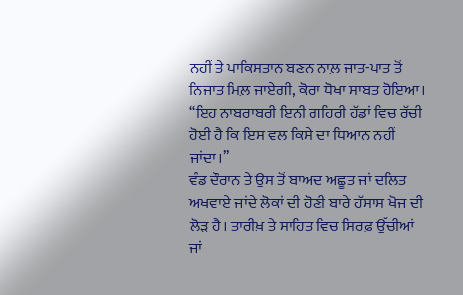ਨਹੀਂ ਤੇ ਪਾਕਿਸਤਾਨ ਬਣਨ ਨਾਲ਼ ਜਾਤ-ਪਾਤ ਤੋਂ ਨਿਜਾਤ ਮਿਲ਼ ਜਾਏਗੀ, ਕੋਰਾ ਧੋਖਾ ਸਾਬਤ ਹੋਇਆ। ‘‘ਇਹ ਨਾਬਰਾਬਰੀ ਇਨੀ ਗਹਿਰੀ ਹੱਡਾਂ ਵਿਚ ਰੱਚੀ ਹੋਈ ਹੈ ਕਿ ਇਸ ਵਲ ਕਿਸੇ ਦਾ ਧਿਆਨ ਨਹੀਂ ਜਾਂਦਾ।’’
ਵੰਡ ਦੌਰਾਨ ਤੇ ਉਸ ਤੋਂ ਬਾਅਦ ਅਛੂਤ ਜਾਂ ਦਲਿਤ ਅਖਵਾਏ ਜਾਂਦੇ ਲੋਕਾਂ ਦੀ ਹੋਣੀ ਬਾਰੇ ਹੱਸਾਸ ਖੋਜ ਦੀ ਲੋੜ ਹੈ। ਤਾਰੀਖ਼ ਤੇ ਸਾਹਿਤ ਵਿਚ ਸਿਰਫ਼ ਉੱਚੀਆਂ ਜਾਂ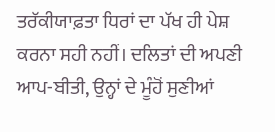ਤਰੱਕੀਯਾਫ਼ਤਾ ਧਿਰਾਂ ਦਾ ਪੱਖ ਹੀ ਪੇਸ਼ ਕਰਨਾ ਸਹੀ ਨਹੀਂ। ਦਲਿਤਾਂ ਦੀ ਅਪਣੀ ਆਪ-ਬੀਤੀ, ਉਨ੍ਹਾਂ ਦੇ ਮੂੰਹੋਂ ਸੁਣੀਆਂ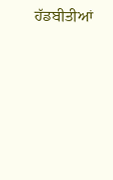ਹੱਡਬੀਤੀਆਂ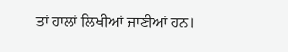ਤਾਂ ਹਾਲਾਂ ਲਿਖੀਆਂ ਜਾਣੀਆਂ ਹਨ।